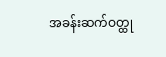အခန်းဆက်ဝတ္ထု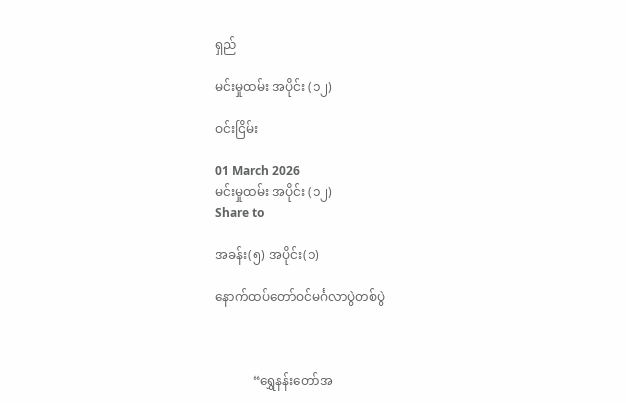ရှည်

မင်းမှုထမ်း အပိုင်း (၁၂)

ဝင်းငြိမ်း

01 March 2026
မင်းမှုထမ်း အပိုင်း (၁၂)
Share to

အခန်း(၅) အပိုင်း(၁)

နောက်ထပ်တော်ဝင်မင်္ဂလာပွဲတစ်ပွဲ



            “ရွှေနန်းတော်အ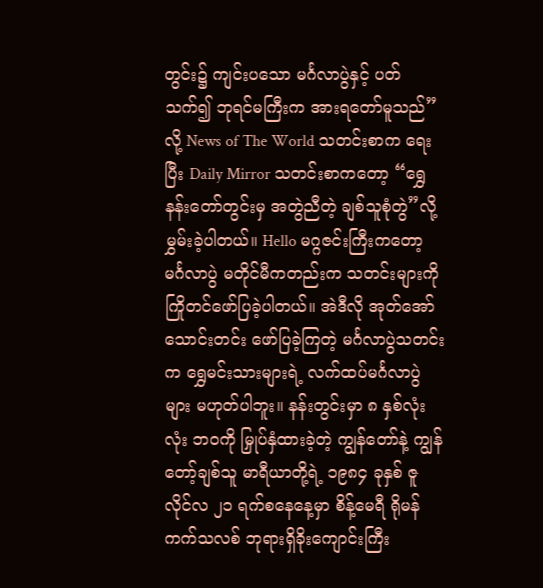တွင်း၌ ကျင်းပသော မင်္ဂလာပွဲနှင့် ပတ်သက်၍ ဘုရင်မကြီးက အားရတော်မူသည်” လို့ News of The World သတင်းစာက ရေးပြီး Daily Mirror သတင်းစာက‌တော့ “ရွှေနန်းတော်တွင်းမှ အတွဲညီတဲ့ ချစ်သူစုံတွဲ”လို့ မွှမ်းခဲ့ပါတယ်။ Hello မဂ္ဂဇင်းကြီးကတော့ မင်္ဂလာပွဲ မတိုင်မီကတည်းက သတင်းများကို ကြိုတင်ဖော်ပြခဲ့ပါတယ်။ အဲဒီလို အုတ်အော်သောင်းတင်း ဖော်ပြခဲ့ကြတဲ့ မင်္ဂလာပွဲသတင်းက ရွှေမင်းသားများရဲ့ လက်ထပ်မင်္ဂလာပွဲများ မဟုတ်ပါဘူး။ နန်းတွင်းမှာ ၈ နှစ်လုံးလုံး ဘဝကို မြှုပ်နှံထားခဲ့တဲ့ ကျွန်တော်နဲ့ ကျွန်တော့်ချစ်သူ မာရီယာတို့ရဲ့ ၁၉၈၄ ခုနှစ် ဇူလိုင်လ ၂၁ ရက်စနေနေ့မှာ စိန့်မေရီ ရိုမန်ကက်သလစ် ဘုရားရှိခိုးကျောင်းကြီး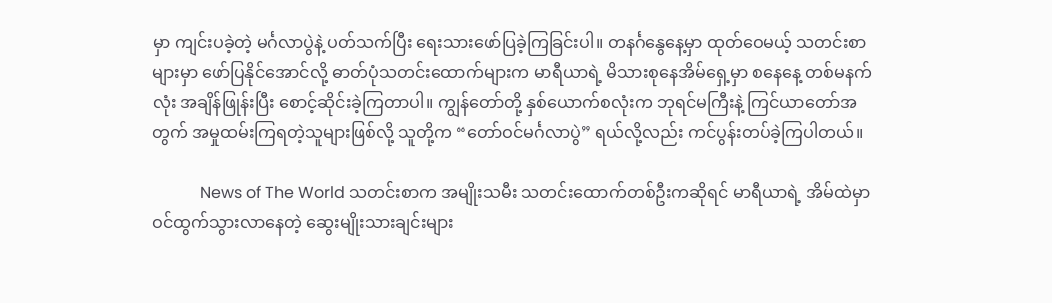မှာ ကျင်းပခဲ့တဲ့ မင်္ဂလာပွဲနဲ့ ပတ်သက်ပြီး ရေးသားဖော်ပြခဲ့ကြခြင်းပါ။ တနင်္ဂနွေနေ့မှာ ထုတ်ဝေမယ့် သတင်းစာများမှာ ဖော်ပြနိုင်အောင်လို့ ဓာတ်ပုံသတင်းထောက်များက မာရီယာရဲ့ မိသားစုနေအိမ်ရှေ့မှာ စနေနေ့ တစ်မနက်လုံး အချိန်ဖြုန်းပြီး စောင့်ဆိုင်းခဲ့ကြတာပါ။ ကျွန်တော်တို့ နှစ်ယောက်စလုံးက ဘုရင်မကြီးနဲ့ ကြင်ယာတော်အတွက် အမှုထမ်းကြရတဲ့သူများဖြစ်လို့ သူတို့က “တော်ဝင်မင်္ဂလာပွဲ” ရယ်လို့လည်း ကင်ပွန်းတပ်ခဲ့ကြပါတယ်။

            News of The World သတင်းစာက အမျိုးသမီး သတင်းထောက်တစ်ဦးကဆိုရင် မာရီယာရဲ့ အိမ်ထဲမှာ ဝင်ထွက်သွားလာနေတဲ့ ဆွေးမျိုးသားချင်းများ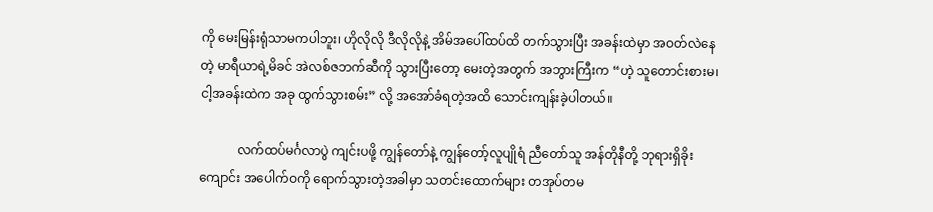ကို မေးမြန်းရုံသာမကပါဘူး၊ ဟိုလိုလို ဒီလိုလိုနဲ့ အိမ်အပေါ်ထပ်ထိ တက်သွားပြီး အခန်းထဲမှာ အဝတ်လဲနေတဲ့ မာရီယာရဲ့မိခင် အဲလစ်ဇဘက်ဆီကို သွားပြီးတော့ မေးတဲ့အတွက် အဘွားကြီးက “ဟဲ့ သူတောင်းစားမ၊ ငါ့အခန်းထဲက အခု ထွက်သွားစမ်း” လို့ အအော်ခံရတဲ့အထိ သောင်းကျန်းခဲ့ပါတယ်။

            လက်ထပ်မင်္ဂလာပွဲ ကျင်းပဖို့ ကျွန်တော်နဲ့ ကျွန်တော့်လူပျိုရံ ညီတော်သူ အန်တိုနီတို့ ဘုရားရှိခိုးကျောင်း အပေါက်ဝကို ရောက်သွားတဲ့အခါမှာ သတင်းထောက်များ တအုပ်တမ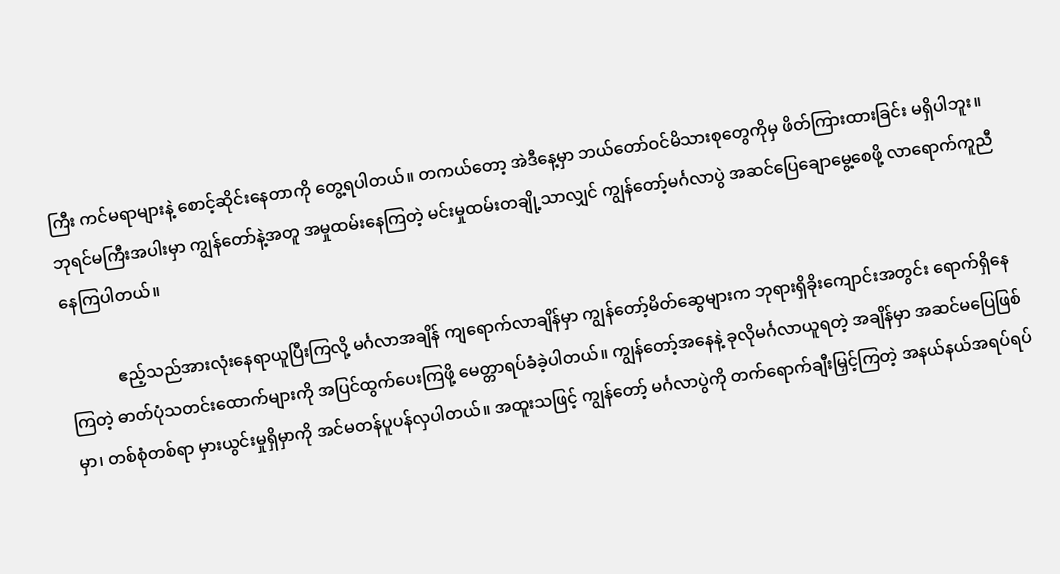ကြီး ကင်မရာများနဲ့ စောင့်ဆိုင်းနေတာကို တွေ့ရပါတယ်။ တကယ်တော့ အဲဒီနေ့မှာ ဘယ်တော်ဝင်မိသားစုတွေကိုမှ ဖိတ်ကြားထားခြင်း မရှိပါဘူး။ ဘုရင်မကြီးအပါးမှာ ကျွန်တော်နဲ့အတူ အမှုထမ်းနေကြတဲ့ မင်းမှုထမ်းတချို့သာလျှင် ကျွန်တော့်မင်္ဂလာပွဲ အဆင်ပြေချောမွေ့စေဖို့ လာရောက်ကူညီနေကြပါတယ်။

            ဧည့်သည်အားလုံးနေရာယူပြီးကြလို့ မင်္ဂလာအချိန် ကျရောက်လာချိန်မှာ ကျွန်တော့်မိတ်ဆွေများက ဘုရားရှိခိုးကျောင်းအတွင်း ရောက်ရှိနေကြတဲ့ ဓာတ်ပုံသတင်းထောက်များကို အပြင်ထွက်ပေးကြဖို့ မေတ္တာရပ်ခံခဲ့ပါတယ်။ ကျွန်တော့်အနေနဲ့ ခုလိုမင်္ဂလာယူရတဲ့ အချိန်မှာ အဆင်မပြေဖြစ်မှာ၊ တစ်စုံတစ်ရာ မှားယွင်းမှုရှိမှာကို အင်မတန်ပူပန်လှပါတယ်။ အထူးသဖြင့် ကျွန်တော့် မင်္ဂလာပွဲကို တက်ရောက်ချီးမြှင့်ကြတဲ့ အနယ်နယ်အရပ်ရပ်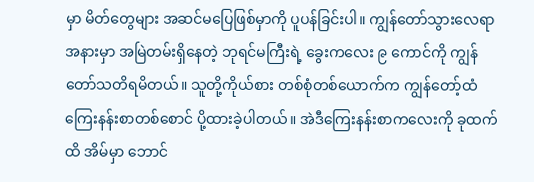မှာ မိတ်တွေများ အဆင်မပြေဖြစ်မှာကို ပူပန်ခြင်းပါ။ ကျွန်တော်သွားလေရာ အနားမှာ အမြဲတမ်းရှိနေတဲ့ ဘုရင်မကြီးရဲ့ ခွေးကလေး ၉ ကောင်ကို ကျွန်တော်သတိရမိတယ်။ သူတို့ကိုယ်စား တစ်စုံတစ်ယောက်က ကျွန်တော့်ထံ ကြေးနန်းစာတစ်စောင် ပို့ထားခဲ့ပါတယ်။ အဲဒီကြေးနန်းစာကလေးကို ခုထက်ထိ အိမ်မှာ ဘောင်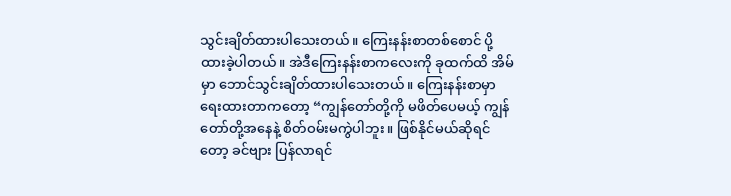သွင်းချိတ်ထားပါသေးတယ်။ ကြေးနန်းစာတစ်စောင် ပို့ထားခဲ့ပါတယ်။ အဲဒီကြေးနန်းစာကလေးကို ခုထက်ထိ အိမ်မှာ ဘောင်သွင်းချိတ်ထားပါသေးတယ်။ ကြေးနန်းစာမှာ ရေးထားတာကတော့ “ကျွန်တော်တို့ကို မဖိတ်ပေမယ့် ကျွန်တော်တို့အနေနဲ့ စိတ်ဝမ်းမကွဲပါဘူး။ ဖြစ်နိုင်မယ်ဆိုရင်တော့ ခင်ဗျား ပြန်လာရင်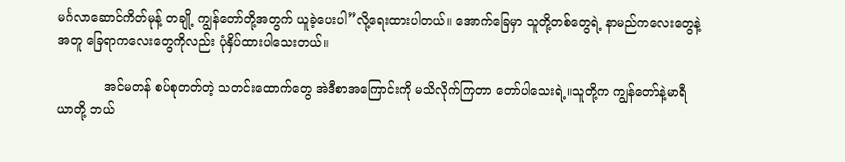မင်္ဂလာဆောင်ကိတ်မုန့် တချို့ ကျွန်တော်တို့အတွက် ယူခဲ့ပေးပါ”လို့ရေးထားပါတယ်။ အောက်ခြေမှာ သူတို့တစ်တွေရဲ့ နာမည်ကလေးတွေနဲ့အတူ ခြေရာကလေးတွေကိုလည်း ပုံနှိပ်ထားပါသေးတယ်။

            အင်မတန် စပ်စုတတ်တဲ့ သတင်းထောက်တွေ အဲဒီစာအကြောင်းကို မသိလိုက်ကြတာ တော်ပါသေးရဲ့။သူတို့က ကျွန်တော်နဲ့မာရီယာတို့ ဘယ်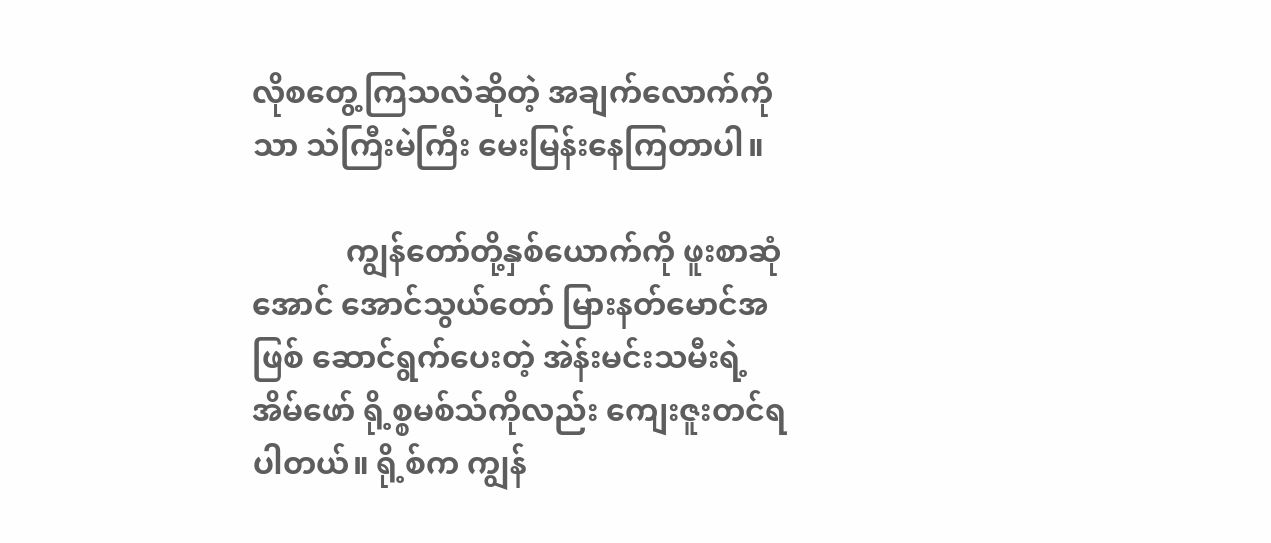လိုစတွေ့ကြသလဲဆိုတဲ့ အချက်လောက်ကိုသာ သဲကြီးမဲကြီး မေးမြန်းနေကြတာပါ။

            ကျွန်တော်တို့နှစ်ယောက်ကို ဖူးစာဆုံအောင် အောင်သွယ်တော် မြားနတ်မောင်အဖြစ် ဆောင်ရွက်ပေးတဲ့ အဲန်းမင်းသမီးရဲ့ အိမ်ဖော် ရို့စ္စမစ်သ်ကိုလည်း ကျေးဇူးတင်ရပါတယ်။ ရို့စ်က ကျွန်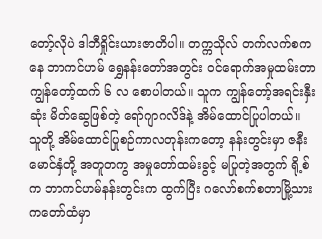တော့်လိုပဲ ဒါဘီရှိုင်းယားဇာတိပါ။ တက္ကသိုလ် တက်လက်စကနေ ဘာကင်ဟမ် ရွှေနန်းတော်အတွင်း ဝင်ရောက်အမှုထမ်းတာ ကျွန်တော့်ထက် ၆ လ စောပါတယ်။ သူက ကျွန်တော့်အရင်းနှီးဆုံး မိတ်ဆွေဖြစ်တဲ့ ရော်ဂျာဂလိဒ်နဲ့ အိမ်ထောင်ပြုပါတယ်။ သူတို့ အိမ်ထောင်ပြုစဉ်ကာလတုန်းကတော့ နန်းတွင်းမှာ ဇနီးမောင်နှံတို့ အတူတကွ အမှုတော်ထမ်းခွင့် မပြုတဲ့အတွက် ရို့စ်က ဘာကင်ဟမ်နန်းတွင်းက ထွက်ပြီး ဂလော်စက်စတာမြို့သား ကတော်ထံမှာ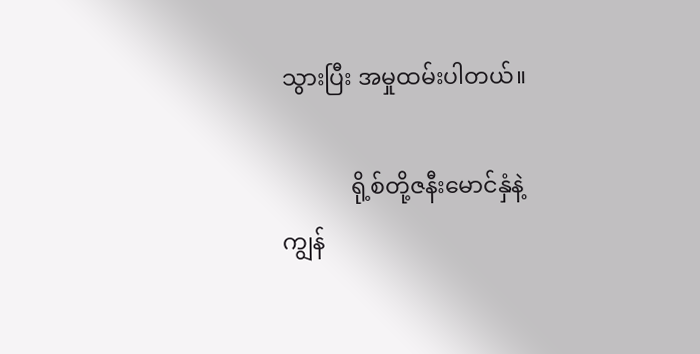သွားပြီး အမှုထမ်းပါတယ်။

            ရို့စ်တို့ဇနီးမောင်နှံနဲ့ ကျွန်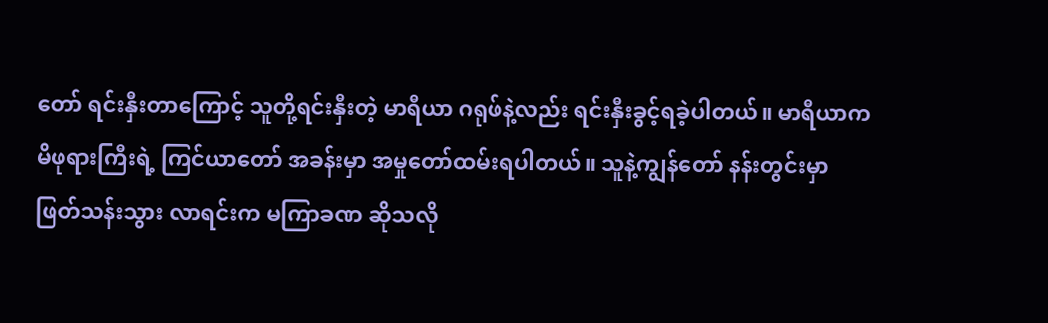တော် ရင်းနှီးတာကြောင့် သူတို့ရင်းနှီးတဲ့ မာရီယာ ဂရုဖ်နဲ့လည်း ရင်းနှီးခွင့်ရခဲ့ပါတယ်။ မာရီယာက မိဖုရားကြီးရဲ့ ကြင်ယာတော် အခန်းမှာ အမှုတော်ထမ်းရပါတယ်။ သူနဲ့ကျွန်တော် နန်းတွင်းမှာ ဖြတ်သန်းသွား လာရင်းက မကြာခဏ ဆိုသလို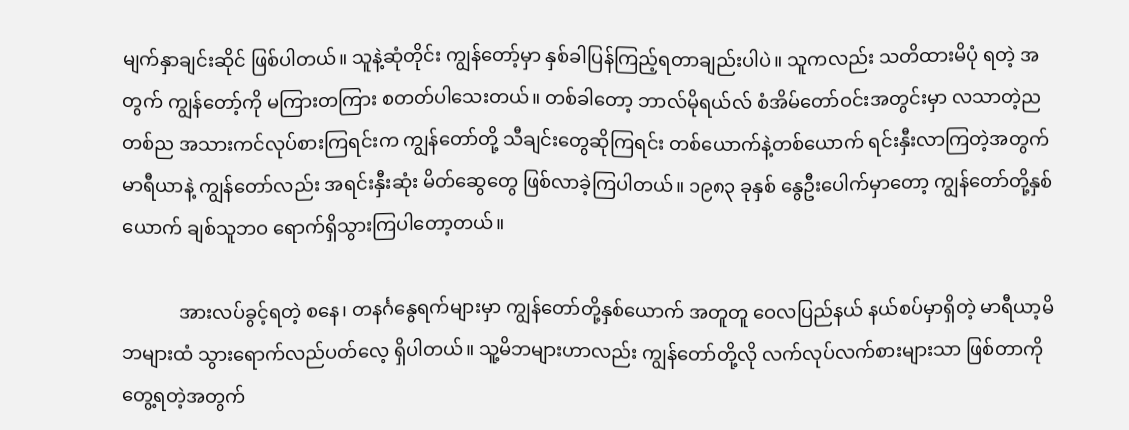မျက်နှာချင်းဆိုင် ဖြစ်ပါတယ်။ သူနဲ့ဆုံတိုင်း ကျွန်တော့်မှာ နှစ်ခါပြန်ကြည့်ရတာချည်းပါပဲ။ သူကလည်း သတိထားမိပုံ ရတဲ့ အတွက် ကျွန်တော့်ကို မကြားတကြား စတတ်ပါသေးတယ်။ တစ်ခါတော့ ဘာလ်မိုရယ်လ် စံအိမ်တော်ဝင်းအတွင်းမှာ လသာတဲ့ညတစ်ည အသားကင်လုပ်စားကြရင်းက ကျွန်တော်တို့ သီချင်းတွေဆိုကြရင်း တစ်ယောက်နဲ့တစ်ယောက် ရင်းနှီးလာကြတဲ့အတွက် မာရီယာနဲ့ ကျွန်တော်လည်း အရင်းနှီးဆုံး မိတ်ဆွေတွေ ဖြစ်လာခဲ့ကြပါတယ်။ ၁၉၈၃ ခုနှစ် နွေဦးပေါက်မှာတော့ ကျွန်တော်တို့နှစ်ယောက် ချစ်သူဘဝ ရောက်ရှိသွားကြပါတော့တယ်။

            အားလပ်ခွင့်ရတဲ့ စနေ၊ တနင်္ဂနွေရက်များမှာ ကျွန်တော်တို့နှစ်ယောက် အတူတူ ဝေလပြည်နယ် နယ်စပ်မှာရှိတဲ့ မာရီယာ့မိဘများထံ သွားရောက်လည်ပတ်လေ့ ရှိပါတယ်။ သူ့မိဘများဟာလည်း ကျွန်တော်တို့လို လက်လုပ်လက်စားများသာ ဖြစ်တာကို တွေ့ရတဲ့အတွက်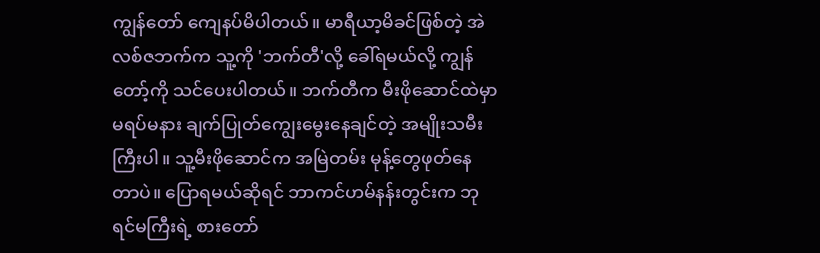ကျွန်တော် ကျေနပ်မိပါတယ်။ မာရီယာ့မိခင်ဖြစ်တဲ့ အဲလစ်ဇဘက်က သူ့ကို 'ဘက်တီ'လို့ ခေါ်ရမယ်လို့ ကျွန်တော့်ကို သင်ပေးပါတယ်။ ဘက်တီက မီးဖိုဆောင်ထဲမှာ မရပ်မနား ချက်ပြုတ်ကျွေးမွေးနေချင်တဲ့ အမျိုးသမီးကြီးပါ။ သူ့မီးဖိုဆောင်က အမြဲတမ်း မုန့်တွေဖုတ်နေတာပဲ။ ပြောရမယ်ဆိုရင် ဘာကင်ဟမ်နန်းတွင်းက ဘုရင်မကြီးရဲ့ စားတော်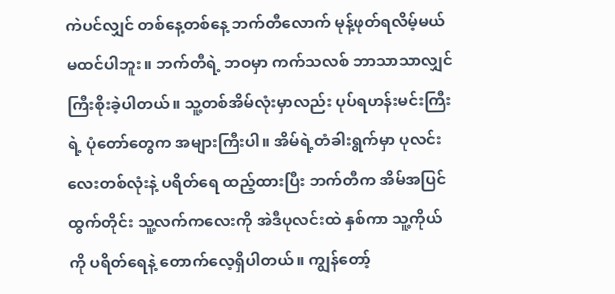ကဲပင်လျှင် တစ်နေ့တစ်နေ့ ဘက်တီလောက် မုန့်ဖုတ်ရလိမ့်မယ် မထင်ပါဘူး။ ဘက်တီရဲ့ ဘဝမှာ ကက်သလစ် ဘာသာသာလျှင် ကြီးစိုးခဲ့ပါတယ်။ သူ့တစ်အိမ်လုံးမှာလည်း ပုပ်ရဟန်းမင်းကြီးရဲ့ ပုံတော်တွေက အများကြီးပါ။ အိမ်ရဲ့တံခါးရွက်မှာ ပုလင်းလေးတစ်လုံးနဲ့ ပရိတ်ရေ ထည့်ထားပြီး ဘက်တီက အိမ်အပြင် ထွက်တိုင်း သူ့လက်ကလေးကို အဲဒီပုလင်းထဲ နှစ်ကာ သူ့ကိုယ်ကို ပရိတ်ရေနဲ့ တောက်လေ့ရှိပါတယ်။ ကျွန်တော့်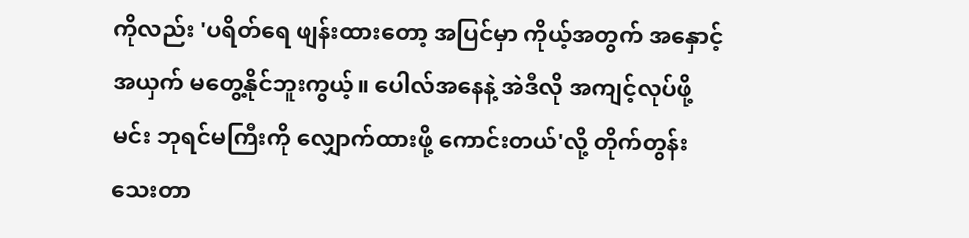ကိုလည်း 'ပရိတ်ရေ ဖျန်းထားတော့ အပြင်မှာ ကိုယ့်အတွက် အနှောင့်အယှက် မတွေ့နိုင်ဘူးကွယ့်။ ပေါလ်အနေနဲ့ အဲဒီလို အကျင့်လုပ်ဖို့ မင်း ဘုရင်မကြီးကို လျှောက်ထားဖို့ ကောင်းတယ်'လို့ တိုက်တွန်းသေးတာ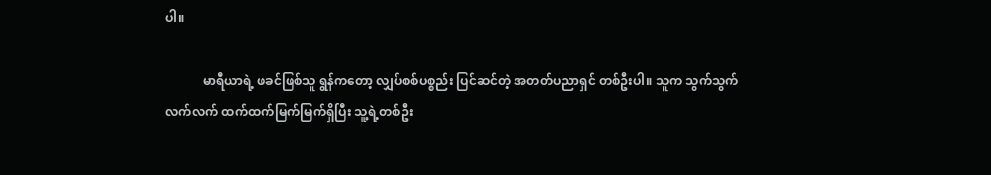ပါ။

            မာရီယာရဲ့ ဖခင်ဖြစ်သူ ရွန်ကတော့ လျှပ်စစ်ပစ္စည်း ပြင်ဆင်တဲ့ အတတ်ပညာရှင် တစ်ဦးပါ။ သူက သွက်သွက်လက်လက် ထက်ထက်မြက်မြက်ရှိပြီး သူ့ရဲ့တစ်ဦး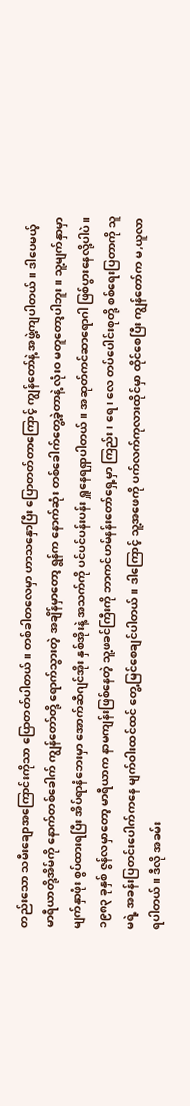တည်းသော သမီးချောအကြောင်းကိုသာ ပြောတတ်ပါတယ်။ တစ်ခါတလေမှာ ဟာသနှောပြီး ပြောတတ်တာကြောင့် ကျွန်တော်နဲ့ အဖွဲ့ကျပါတယ်။ ဒါပေမယ့် မာရီယာတို့အိမ်ကို နောက်တစ်ခေါက် ကျွန်တော်တို့ ရောက်သွားတဲ့ အချိန်မှာတော့ ရွန်က နောက်ဆုံး တစ်ခေါက်တွေ့ခဲ့တာနဲ့ လုံးဝ မတူတော့ပါဘူး။ သူ့မျက်နှာမှာ မျက်နှာဖုံး စွပ်ထားရပြီး အိပ်ရာနံဘေးမှာ အောက်ဆီဂျင်အိုး နှစ်အိုးနဲ့ အသက်ကို ပင်ပင်ပန်းပန်း ရှူနေရရှာပါတယ်။ အဆုတ်ကင်ဆာရောဂါ ဖြစ်ပွားနေလို့ပါပဲ။ ၁၉၈၃ ခုနှစ် ဇွန်လမှာတော့ မာရီယာက နာမကျန်းဖြစ်နေတဲ့ သူ့ဖခင်ကြီးကို ဘာကင်ဟမ်နန်းတော်ရှေ့မှာ ကြည်း၊ ရေ၊ လေ တပ်ပေါင်းစုတို့ စစ်ရေးပြတာကို သူမရဲ့ အခန်းပြတင်းပေါက်ကနေ မျက်ဝါးထင်ထင် တွေ့မြင်စေချင်ပါတယ်။ ဒါကြောင့် သူ့အဖေကို ပက်လက်ကုလားထိုင်မှာ ထိုင်စေပြီး ကျွန်တော်က မ,ယူလာရပါတယ်။ ဒီလို အခမ်း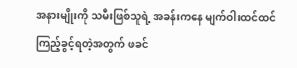အနားမျိုးကို သမီးဖြစ်သူရဲ့ အခန်းကနေ မျက်ဝါးထင်ထင် ကြည့်ခွင့်ရတဲ့အတွက် ဖခင်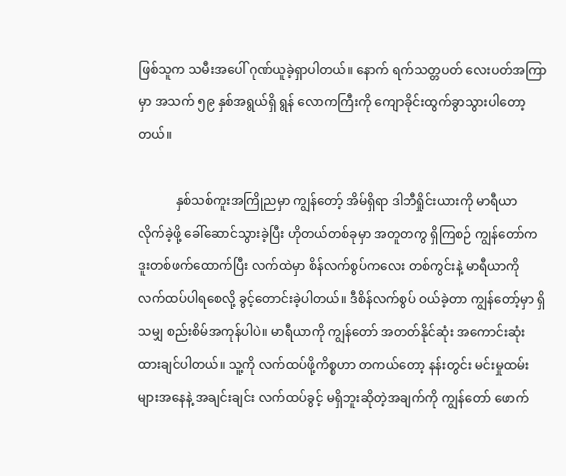ဖြစ်သူက သမီးအပေါ် ဂုဏ်ယူခဲ့ရှာပါတယ်။ နောက် ရက်သတ္တပတ် လေးပတ်အကြာမှာ အသက် ၅၉ နှစ်အရွယ်ရှိ ရွန် လောကကြီးကို ကျောခိုင်းထွက်ခွာသွားပါတော့ တယ်။

            နှစ်သစ်ကူးအကြိုညမှာ ကျွန်တော့် အိမ်ရှိရာ ဒါဘီရှိုင်းယားကို မာရီယာ လိုက်ခဲ့ဖို့ ခေါ်ဆောင်သွားခဲ့ပြီး ဟိုတယ်တစ်ခုမှာ အတူတကွ ရှိကြစဉ် ကျွန်တော်က ဒူးတစ်ဖက်ထောက်ပြီး လက်ထဲမှာ စိန်လက်စွပ်ကလေး တစ်ကွင်းနဲ့ မာရီယာကို လက်ထပ်ပါရစေလို့ ခွင့်တောင်းခဲ့ပါတယ်။ ဒီစိန်လက်စွပ် ဝယ်ခဲ့တာ ကျွန်တော့်မှာ ရှိသမျှ စည်းစိမ်အကုန်ပါပဲ။ မာရီယာကို ကျွန်တော် အတတ်နိုင်ဆုံး အကောင်းဆုံး ထားချင်ပါတယ်။ သူ့ကို လက်ထပ်ဖို့ကိစ္စဟာ တကယ်တော့ နန်းတွင်း မင်းမှုထမ်းများအနေနဲ့ အချင်းချင်း လက်ထပ်ခွင့် မရှိဘူးဆိုတဲ့အချက်ကို ကျွန်တော် ဖောက်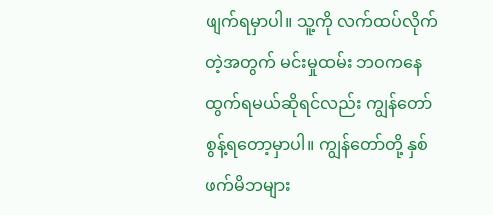ဖျက်ရမှာပါ။ သူ့ကို လက်ထပ်လိုက်တဲ့အတွက် မင်းမှုထမ်း ဘဝကနေ ထွက်ရမယ်ဆိုရင်လည်း ကျွန်တော် စွန့်ရတော့မှာပါ။ ကျွန်တော်တို့ နှစ်ဖက်မိဘများ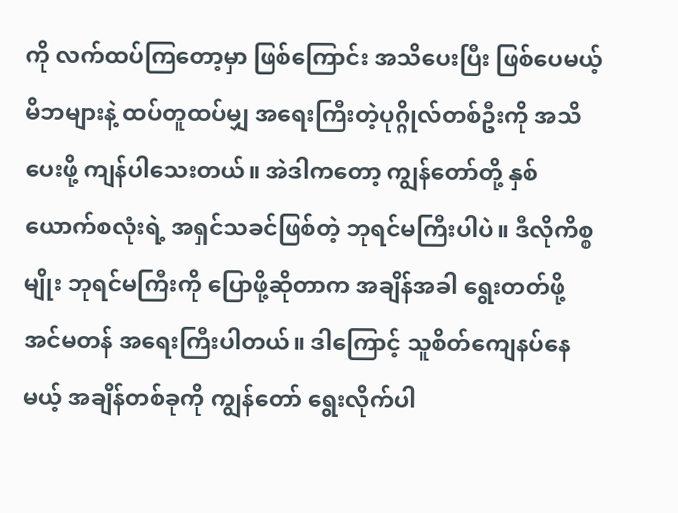ကို လက်ထပ်ကြတော့မှာ ဖြစ်ကြောင်း အသိပေးပြီး ဖြစ်ပေမယ့် မိဘများနဲ့ ထပ်တူထပ်မျှ အရေးကြီးတဲ့ပုဂ္ဂိုလ်တစ်ဦးကို အသိပေးဖို့ ကျန်ပါသေးတယ်။ အဲဒါကတော့ ကျွန်တော်တို့ နှစ်ယောက်စလုံးရဲ့ အရှင်သခင်ဖြစ်တဲ့ ဘုရင်မကြီးပါပဲ။ ဒီလိုကိစ္စမျိုး ဘုရင်မကြီးကို ပြောဖို့ဆိုတာက အချိန်အခါ ရွေးတတ်ဖို့ အင်မတန် အရေးကြီးပါတယ်။ ဒါကြောင့် သူစိတ်ကျေနပ်နေမယ့် အချိန်တစ်ခုကို ကျွန်တော် ရွေးလိုက်ပါ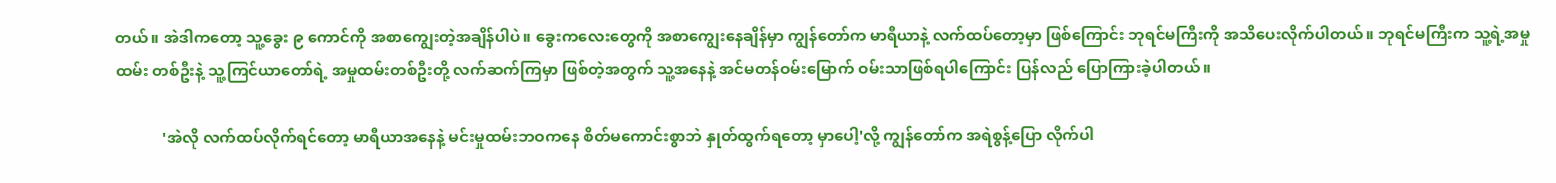တယ်။ အဲဒါကတော့ သူ့ခွေး ၉ ကောင်ကို အစာကျွေးတဲ့အချိန်ပါပဲ။ ခွေးကလေးတွေကို အစာကျွေးနေချိန်မှာ ကျွန်တော်က မာရီယာနဲ့ လက်ထပ်တော့မှာ ဖြစ်ကြောင်း ဘုရင်မကြီးကို အသိပေးလိုက်ပါတယ်။ ဘုရင်မကြီးက သူ့ရဲ့အမှုထမ်း တစ်ဦးနဲ့ သူ့ကြင်ယာတော်ရဲ့ အမှုထမ်းတစ်ဦးတို့ လက်ဆက်ကြမှာ ဖြစ်တဲ့အတွက် သူ့အနေနဲ့ အင်မတန်ဝမ်းမြောက် ဝမ်းသာဖြစ်ရပါကြောင်း ပြန်လည် ပြောကြားခဲ့ပါတယ်။

            'အဲလို လက်ထပ်လိုက်ရင်တော့ မာရီယာအနေနဲ့ မင်းမှုထမ်းဘဝကနေ စိတ်မကောင်းစွာဘဲ နှုတ်ထွက်ရတော့ မှာပေါ့'လို့ ကျွန်တော်က အရဲစွန့်ပြော လိုက်ပါ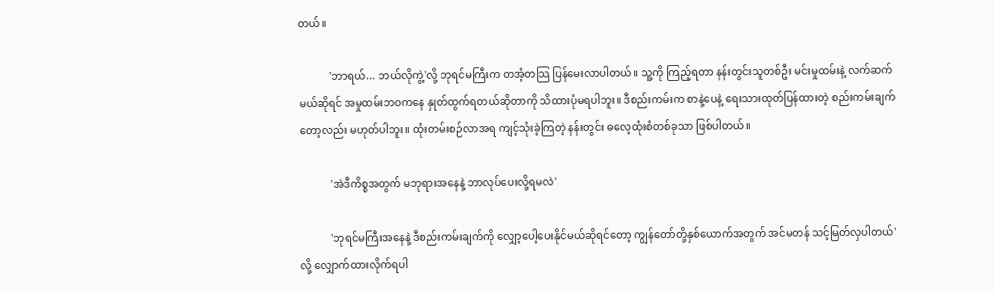တယ်။

            'ဘာရယ်... ဘယ်လိုကွဲ့'လို့ ဘုရင်မကြီးက တအံ့တသြ ပြန်မေးလာပါတယ်။ သူ့ကို ကြည့်ရတာ နန်းတွင်းသူတစ်ဦး မင်းမှုထမ်းနဲ့ လက်ဆက်မယ်ဆိုရင် အမှုထမ်းဘဝကနေ နှုတ်ထွက်ရတယ်ဆိုတာကို သိထားပုံမရပါဘူး။ ဒီစည်းကမ်းက စာနဲ့ပေနဲ့ ရေးသားထုတ်ပြန်ထားတဲ့ စည်းကမ်းချက်တော့လည်း မဟုတ်ပါဘူး။ ထုံးတမ်းစဉ်လာအရ ကျင့်သုံးခဲ့ကြတဲ့ နန်းတွင်း ဓလေ့ထုံးစံတစ်ခုသာ ဖြစ်ပါတယ်။

            'အဲဒီကိစ္စအတွက် မဘုရားအနေနဲ့ ဘာလုပ်ပေးလို့ရမလဲ'

            'ဘုရင်မကြီးအနေနဲ့ ဒီစည်းကမ်းချက်ကို လျှော့ပေါ့ပေးနိုင်မယ်ဆိုရင်တော့ ကျွန်တော်တို့နှစ်ယောက်အတွက် အင်မတန် သင့်မြတ်လှပါတယ်'လို့ လျှောက်ထားလိုက်ရပါ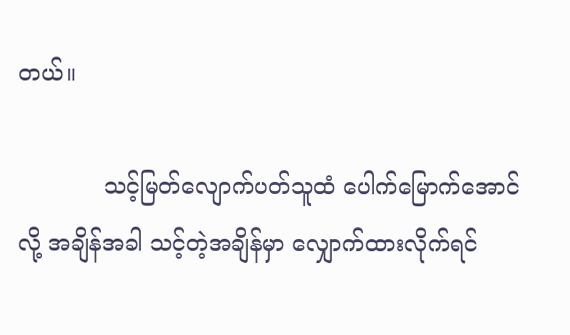တယ်။

            သင့်မြတ်လျောက်ပတ်သူထံ ပေါက်မြောက်အောင်လို့ အချိန်အခါ သင့်တဲ့အချိန်မှာ လျှောက်ထားလိုက်ရင်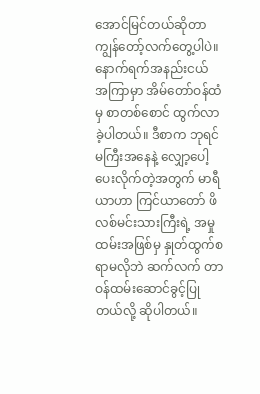အောင်မြင်တယ်ဆိုတာ ကျွန်တော့်လက်တွေ့ပါပဲ။ နောက်ရက်အနည်းငယ် အကြာမှာ အိမ်တော်ဝန်ထံမှ စာတစ်စောင် ထွက်လာခဲ့ပါတယ်။ ဒီစာက ဘုရင်မကြီးအနေနဲ့ လျှော့ပေါ့ပေးလိုက်တဲ့အတွက် မာရီယာဟာ ကြင်ယာတော် ဖိလစ်မင်းသားကြီးရဲ့ အမှုထမ်းအဖြစ်မှ နှုတ်ထွက်စရာမလိုဘဲ ဆက်လက် တာဝန်ထမ်းဆောင်ခွင့်ပြုတယ်လို့ ဆိုပါတယ်။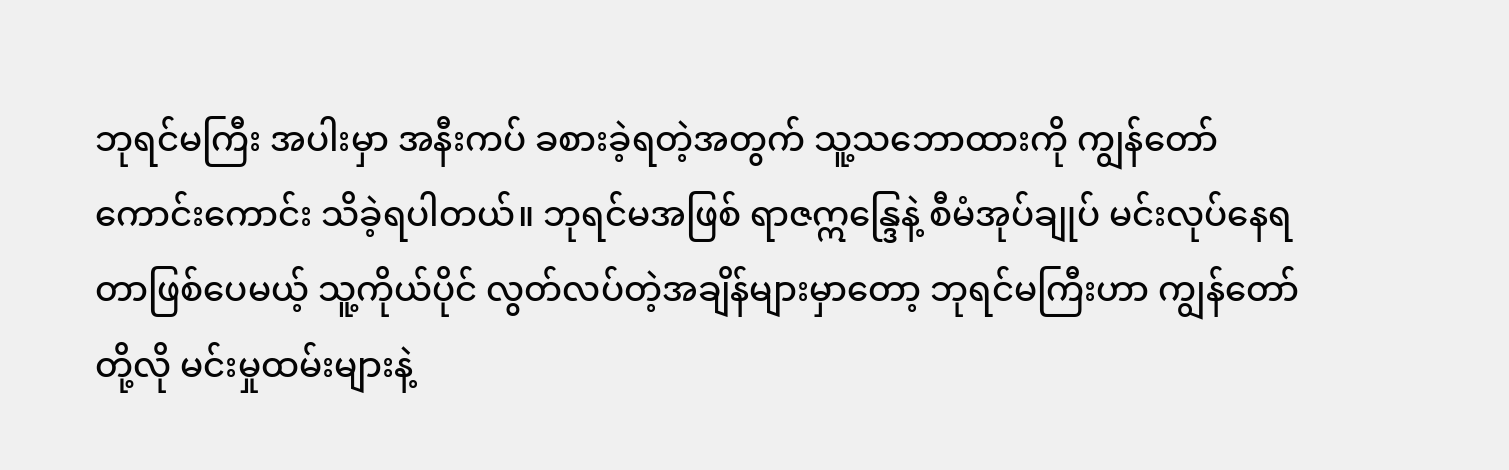ဘုရင်မကြီး အပါးမှာ အနီးကပ် ခစားခဲ့ရတဲ့အတွက် သူ့သဘောထားကို ကျွန်တော် ကောင်းကောင်း သိခဲ့ရပါတယ်။ ဘုရင်မအဖြစ် ရာဇဣန္ဒြေနဲ့ စီမံအုပ်ချုပ် မင်းလုပ်နေရတာဖြစ်ပေမယ့် သူ့ကိုယ်ပိုင် လွတ်လပ်တဲ့အချိန်များမှာတော့ ဘုရင်မကြီးဟာ ကျွန်တော်တို့လို မင်းမှုထမ်းများနဲ့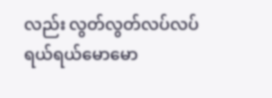လည်း လွတ်လွတ်လပ်လပ် ရယ်ရယ်မောမော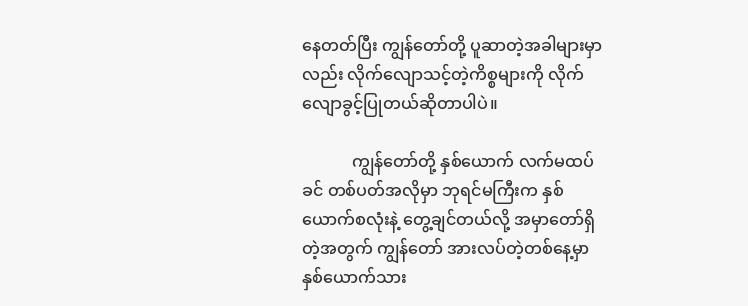နေတတ်ပြီး ကျွန်တော်တို့ ပူဆာတဲ့အခါများမှာလည်း လိုက်လျောသင့်တဲ့ကိစ္စများကို လိုက်လျောခွင့်ပြုတယ်ဆိုတာပါပဲ။

            ကျွန်တော်တို့ နှစ်ယောက် လက်မထပ်ခင် တစ်ပတ်အလိုမှာ ဘုရင်မကြီးက နှစ်ယောက်စလုံးနဲ့ တွေ့ချင်တယ်လို့ အမှာတော်ရှိတဲ့အတွက် ကျွန်တော် အားလပ်တဲ့တစ်နေ့မှာ နှစ်ယောက်သား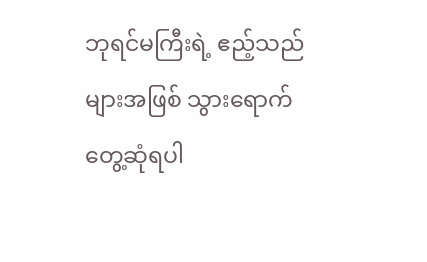ဘုရင်မကြီးရဲ့ ဧည့်သည်များအဖြစ် သွားရောက် တွေ့ဆုံရပါ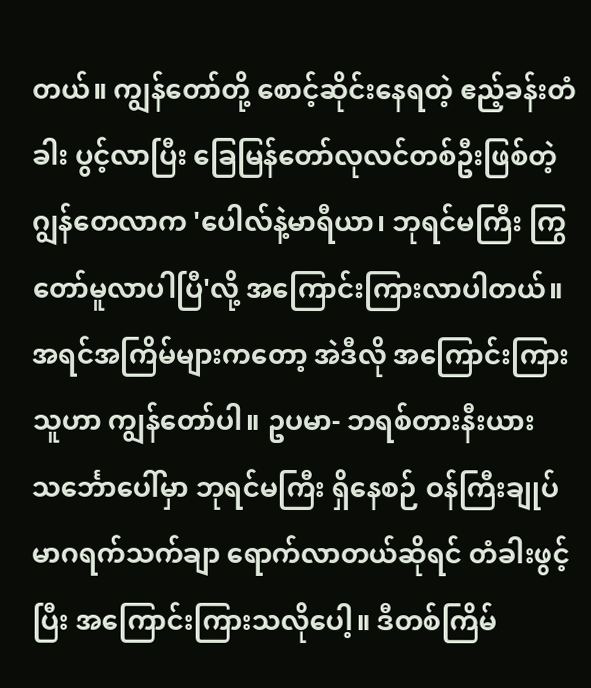တယ်။ ကျွန်တော်တို့ စောင့်ဆိုင်းနေရတဲ့ ဧည့်ခန်းတံခါး ပွင့်လာပြီး ခြေမြန်တော်လုလင်တစ်ဦးဖြစ်တဲ့ ဂျွန်တေလာက 'ပေါလ်နဲ့မာရီယာ၊ ဘုရင်မကြီး ကြွတော်မူလာပါပြီ'လို့ အကြောင်းကြားလာပါတယ်။ အရင်အကြိမ်များကတော့ အဲဒီလို အကြောင်းကြားသူဟာ ကျွန်တော်ပါ။ ဥပမာ- ဘရစ်တားနီးယား သင်္ဘောပေါ်မှာ ဘုရင်မကြီး ရှိနေစဉ် ဝန်ကြီးချုပ် မာဂရက်သက်ချာ ရောက်လာတယ်ဆိုရင် တံခါးဖွင့်ပြီး အကြောင်းကြားသလိုပေါ့။ ဒီတစ်ကြိမ်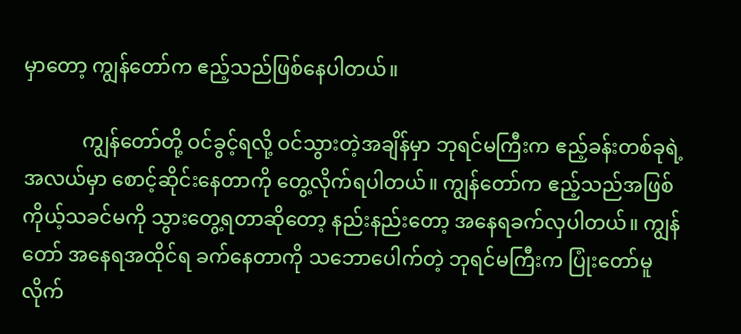မှာတော့ ကျွန်တော်က ဧည့်သည်ဖြစ်နေပါတယ်။

            ကျွန်တော်တို့ ဝင်ခွင့်ရလို့ ဝင်သွားတဲ့အချိန်မှာ ဘုရင်မကြီးက ဧည့်ခန်းတစ်ခုရဲ့အလယ်မှာ စောင့်ဆိုင်းနေတာကို တွေ့လိုက်ရပါတယ်။ ကျွန်တော်က ဧည့်သည်အဖြစ် ကိုယ့်သခင်မကို သွားတွေ့ရတာဆိုတော့ နည်းနည်းတော့ အနေရခက်လှပါတယ်။ ကျွန်တော် အနေရအထိုင်ရ ခက်နေတာကို သဘောပေါက်တဲ့ ဘုရင်မကြီးက ပြုံးတော်မူလိုက်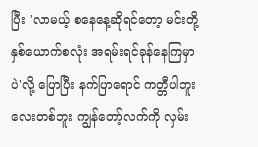ပြီး 'လာမယ့် စနေနေ့ဆိုရင်တော့ မင်းတို့နှစ်ယောက်စလုံး အရမ်းရင်ခုန်နေကြမှာပဲ'လို့ ပြောပြီး နက်ပြာရောင် ကတ္တီပါဘူးလေးတစ်ဘူး ကျွန်တော့်လက်ကို လှမ်း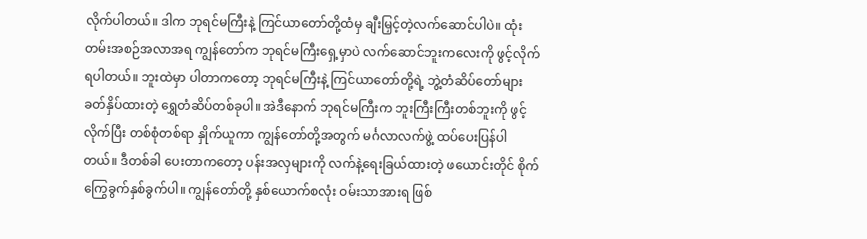လိုက်ပါတယ်။ ဒါက ဘုရင်မကြီးနဲ့ ကြင်ယာတော်တို့ထံမှ ချီးမြှင့်တဲ့လက်ဆောင်ပါပဲ။ ထုံးတမ်းအစဉ်အလာအရ ကျွန်တော်က ဘုရင်မကြီးရှေ့မှာပဲ လက်ဆောင်ဘူးကလေးကို ဖွင့်လိုက်ရပါတယ်။ ဘူးထဲမှာ ပါတာကတော့ ဘုရင်မကြီးနဲ့ ကြင်ယာတော်တို့ရဲ့ ဘွဲ့တံဆိပ်တော်များ ခတ်နှိပ်ထားတဲ့ ရွှေတံဆိပ်တစ်ခုပါ။ အဲဒီနောက် ဘုရင်မကြီးက ဘူးကြီးကြီးတစ်ဘူးကို ဖွင့်လိုက်ပြီး တစ်စုံတစ်ရာ နှိုက်ယူကာ ကျွန်တော်တို့အတွက် မင်္ဂလာလက်ဖွဲ့ ထပ်ပေးပြန်ပါတယ်။ ဒီတစ်ခါ ပေးတာကတော့ ပန်းအလှများကို လက်နဲ့ရေးခြယ်ထားတဲ့ ဖယောင်းတိုင် စိုက်ကြွေခွက်နှစ်ခွက်ပါ။ ကျွန်တော်တို့ နှစ်ယောက်စလုံး ဝမ်းသာအားရ ဖြစ်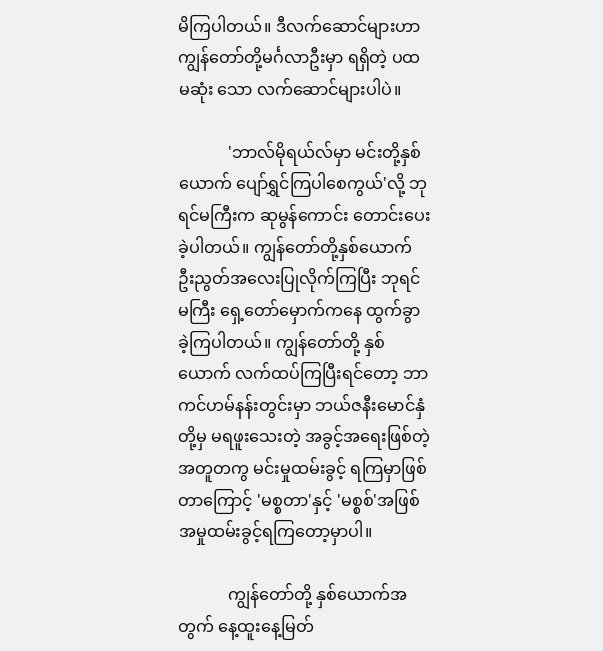မိကြပါတယ်။ ဒီလက်ဆောင်များဟာ ကျွန်တော်တို့မင်္ဂလာဦးမှာ ရရှိတဲ့ ပထမဆုံး သော လက်ဆောင်များပါပဲ။

            'ဘာလ်မိုရယ်လ်မှာ မင်းတို့နှစ်ယောက် ပျော်ရွှင်ကြပါစေကွယ်'လို့ ဘုရင်မကြီးက ဆုမွန်ကောင်း တောင်းပေးခဲ့ပါတယ်။ ကျွန်တော်တို့နှစ်ယောက် ဦးညွတ်အလေးပြုလိုက်ကြပြီး ဘုရင်မကြီး ရှေ့တော်မှောက်ကနေ ထွက်ခွာခဲ့ကြပါတယ်။ ကျွန်တော်တို့ နှစ်ယောက် လက်ထပ်ကြပြီးရင်တော့ ဘာကင်ဟမ်နန်းတွင်းမှာ ဘယ်ဇနီးမောင်နှံတို့မှ မရဖူးသေးတဲ့ အခွင့်အရေးဖြစ်တဲ့ အတူတကွ မင်းမှုထမ်းခွင့် ရကြမှာဖြစ်တာကြောင့် 'မစ္စတာ'နှင့် 'မစ္စစ်'အဖြစ် အမှုထမ်းခွင့်ရကြတော့မှာပါ။

            ကျွန်တော်တို့ နှစ်ယောက်အတွက် နေ့ထူးနေ့မြတ်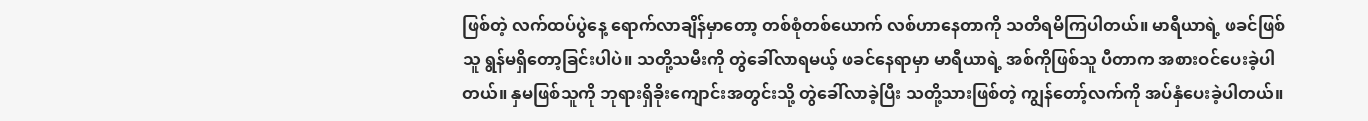ဖြစ်တဲ့ လက်ထပ်ပွဲနေ့ ရောက်လာချိန်မှာတော့ တစ်စုံတစ်ယောက် လစ်ဟာနေတာကို သတိရမိကြပါတယ်။ မာရီယာရဲ့ ဖခင်ဖြစ်သူ ရွန်မရှိတော့ခြင်းပါပဲ။ သတို့သမီးကို တွဲခေါ်လာရမယ့် ဖခင်နေရာမှာ မာရီယာရဲ့ အစ်ကိုဖြစ်သူ ပီတာက အစားဝင်ပေးခဲ့ပါတယ်။ နှမဖြစ်သူကို ဘုရားရှိခိုးကျောင်းအတွင်းသို့ တွဲခေါ်လာခဲ့ပြီး သတို့သားဖြစ်တဲ့ ကျွန်တော့်လက်ကို အပ်နှံပေးခဲ့ပါတယ်။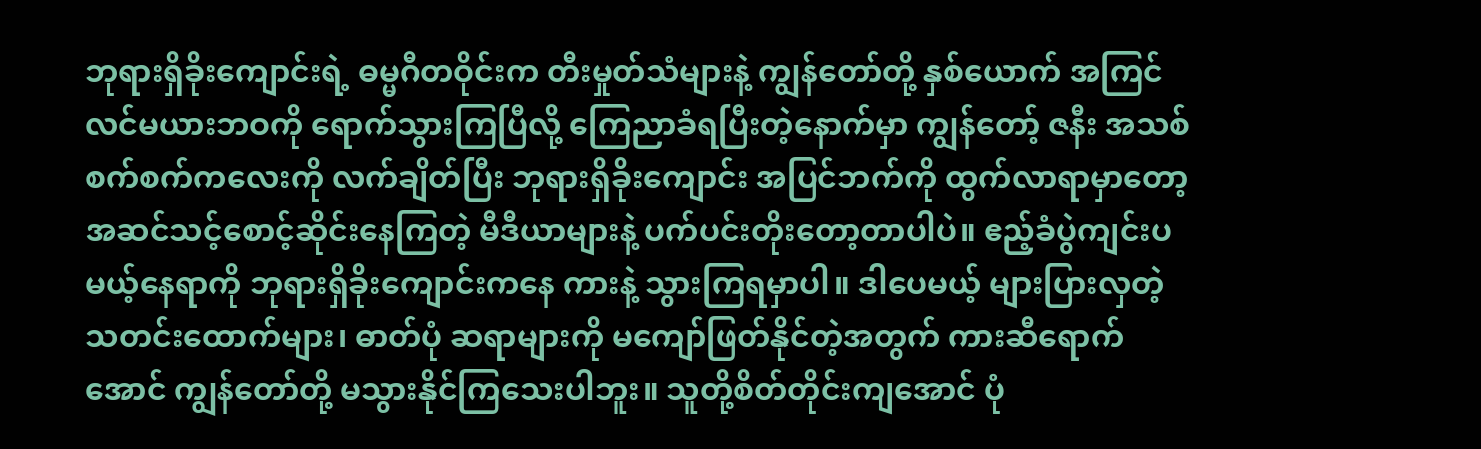ဘုရားရှိခိုးကျောင်းရဲ့ ဓမ္မဂီတဝိုင်းက တီးမှုတ်သံများနဲ့ ကျွန်တော်တို့ နှစ်ယောက် အကြင်လင်မယားဘဝကို ရောက်သွားကြပြီလို့ ကြေညာခံရပြီးတဲ့နောက်မှာ ကျွန်တော့် ဇနီး အသစ်စက်စက်ကလေးကို လက်ချိတ်ပြီး ဘုရားရှိခိုးကျောင်း အပြင်ဘက်ကို ထွက်လာရာမှာတော့ အဆင်သင့်စောင့်ဆိုင်းနေကြတဲ့ မီဒီယာများနဲ့ ပက်ပင်းတိုးတော့တာပါပဲ။ ဧည့်ခံပွဲကျင်းပမယ့်နေရာကို ဘုရားရှိခိုးကျောင်းကနေ ကားနဲ့ သွားကြရမှာပါ။ ဒါပေမယ့် များပြားလှတဲ့ သတင်းထောက်များ၊ ဓာတ်ပုံ ဆရာများကို မကျော်ဖြတ်နိုင်တဲ့အတွက် ကားဆီရောက်အောင် ကျွန်တော်တို့ မသွားနိုင်ကြသေးပါဘူး။ သူတို့စိတ်တိုင်းကျအောင် ပုံ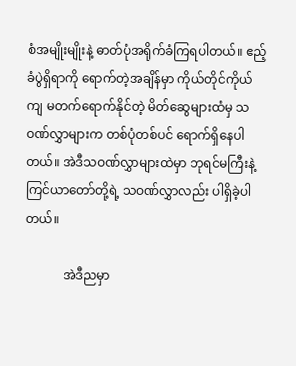စံအမျိုးမျိုးနဲ့ ဓာတ်ပုံအရိုက်ခံကြရပါတယ်။ ဧည့်ခံပွဲရှိရာကို ရောက်တဲ့အချိန်မှာ ကိုယ်တိုင်ကိုယ်ကျ မတက်ရောက်နိုင်တဲ့ မိတ်ဆွေများထံမှ သဝဏ်လွှာများက တစ်ပုံတစ်ပင် ရောက်ရှိနေပါတယ်။ အဲဒီသဝဏ်လွှာများထဲမှာ ဘုရင်မကြီးနဲ့ ကြင်ယာတော်တို့ရဲ့ သဝဏ်လွှာလည်း ပါရှိခဲ့ပါတယ်။

            အဲဒီညမှာ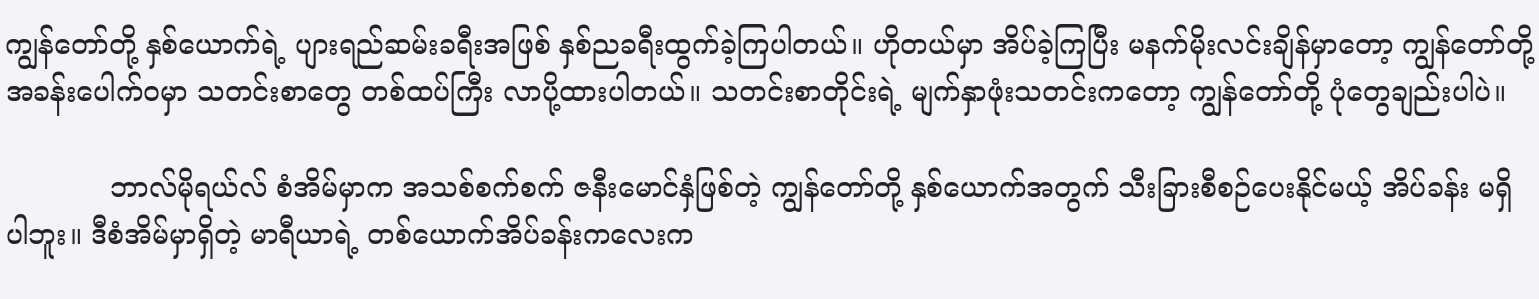ကျွန်တော်တို့ နှစ်ယောက်ရဲ့ ပျားရည်ဆမ်းခရီးအဖြစ် နှစ်ညခရီးထွက်ခဲ့ကြပါတယ်။ ဟိုတယ်မှာ အိပ်ခဲ့ကြပြီး မနက်မိုးလင်းချိန်မှာတော့ ကျွန်တော်တို့ အခန်းပေါက်ဝမှာ သတင်းစာတွေ တစ်ထပ်ကြီး လာပို့ထားပါတယ်။ သတင်းစာတိုင်းရဲ့ မျက်နှာဖုံးသတင်းကတော့ ကျွန်တော်တို့ ပုံတွေချည်းပါပဲ။

            ဘာလ်မိုရယ်လ် စံအိမ်မှာက အသစ်စက်စက် ဇနီးမောင်နှံဖြစ်တဲ့ ကျွန်တော်တို့ နှစ်ယောက်အတွက် သီးခြားစီစဉ်ပေးနိုင်မယ့် အိပ်ခန်း မရှိပါဘူး။ ဒီစံအိမ်မှာရှိတဲ့ မာရီယာရဲ့ တစ်ယောက်အိပ်ခန်းကလေးက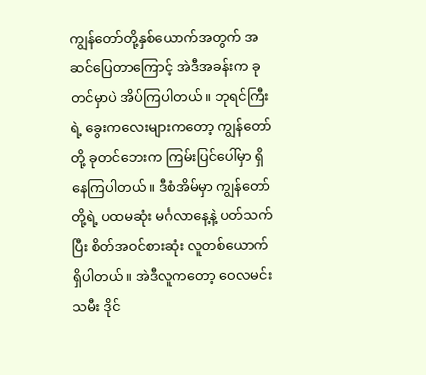ကျွန်တော်တို့နှစ်ယောက်အတွက် အဆင်ပြေတာကြောင့် အဲဒီအခန်းက ခုတင်မှာပဲ အိပ်ကြပါတယ်။ ဘုရင်ကြီးရဲ့ ခွေးကလေးများကတော့ ကျွန်တော်တို့ ခုတင်ဘေးက ကြမ်းပြင်ပေါ်မှာ ရှိနေကြပါတယ်။ ဒီစံအိမ်မှာ ကျွန်တော်တို့ရဲ့ ပထမဆုံး မင်္ဂလာနေ့နဲ့ ပတ်သက်ပြီး စိတ်အဝင်စားဆုံး လူတစ်ယောက်ရှိပါတယ်။ အဲဒီလူကတော့ ဝေလမင်းသမီး ဒိုင်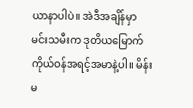ယာနာပါပဲ။ အဲဒီအချိန်မှာ မင်းသမီးက ဒုတိယမြောက် ကိုယ်ဝန်အရင့်အမာနဲ့ပါ။ မိန်းမ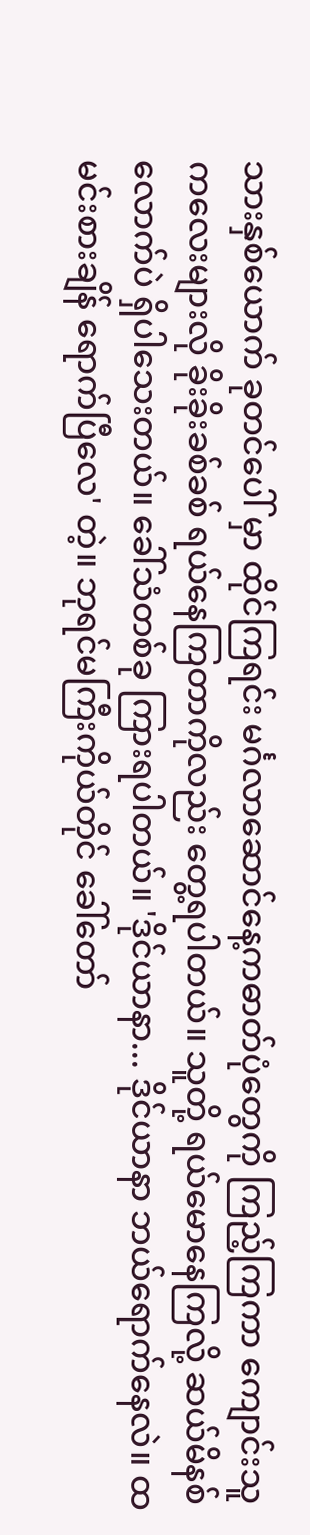သားနှစ်ယောက် ခုတင်ပေါ် မှာ ထိုင်ကြရင်း မင်္ဂလာဆောင်နေ့ကဓာတ်ပုံတွေကို ကြည့်ကြကာ ကျောင်းသူကလေးများလို ခိုးခိုးခစ်ခစ် ရယ်နေကြတာကိုလည်း တွေ့ရပါတယ်။ သူတို့ ရယ်မောနေကြလို့ ဆယ်မိနစ်လောက်ပဲ ရှိပါသေးတယ်။ ခေါ်သံတစ်ခု ကြားရပါတယ်။ 'ဒိုင်ယာနာ... ဒိုင်ယာနာ ဘယ်ရောက်နေလဲ။ ထမင်းစားချိန် ရောက်ပြီလေ' တဲ့။ ဘုရင်မကြီးကိုယ်တိုင် ခေါ်တော်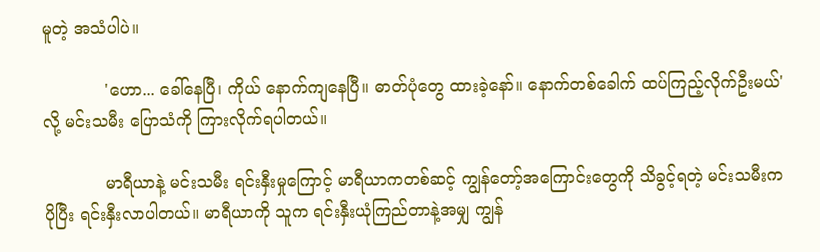မူတဲ့ အသံပါပဲ။

            'ဟော... ခေါ်နေပြီ၊ ကိုယ် နောက်ကျနေပြီ။ ဓာတ်ပုံတွေ ထားခဲ့နော်။ နောက်တစ်ခေါက် ထပ်ကြည့်လိုက်ဦးမယ်'လို့ မင်းသမီး ပြောသံကို ကြားလိုက်ရပါတယ်။

            မာရီယာနဲ့ မင်းသမီး ရင်းနှီးမှုကြောင့် မာရီယာကတစ်ဆင့် ကျွန်တော့်အကြောင်းတွေကို သိခွင့်ရတဲ့ မင်းသမီးက ပိုပြီး ရင်းနှီးလာပါတယ်။ မာရီယာကို သူက ရင်းနှီးယုံကြည်တာနဲ့အမျှ ကျွန်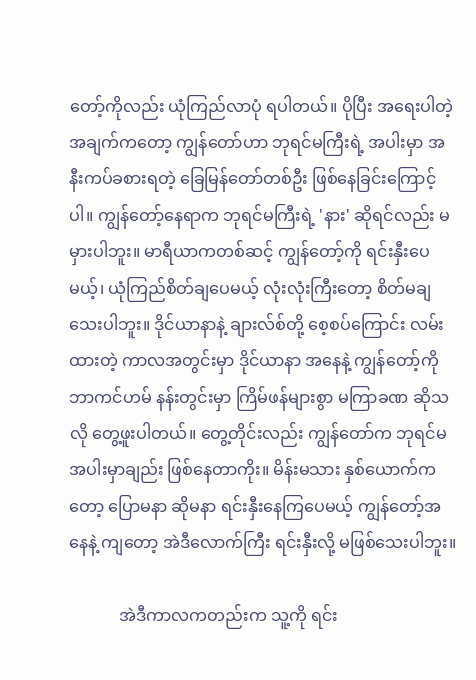တော့်ကိုလည်း ယုံကြည်လာပုံ ရပါတယ်။ ပိုပြီး အရေးပါတဲ့အချက်ကတော့ ကျွန်တော်ဟာ ဘုရင်မကြီးရဲ့ အပါးမှာ အနီးကပ်ခစားရတဲ့ ခြေမြန်တော်တစ်ဦး ဖြစ်နေခြင်းကြောင့်ပါ။ ကျွန်တော့်နေရာက ဘုရင်မကြီးရဲ့ 'နား' ဆိုရင်လည်း မမှားပါဘူး။ မာရီယာကတစ်ဆင့် ကျွန်တော့်ကို ရင်းနှီးပေမယ့်၊ ယုံကြည်စိတ်ချပေမယ့် လုံးလုံးကြီးတော့ စိတ်မချသေးပါဘူး။ ဒိုင်ယာနာနဲ့ ချားလ်စ်တို့ စေ့စပ်ကြောင်း လမ်းထားတဲ့ ကာလအတွင်းမှာ ဒိုင်ယာနာ အနေနဲ့ ကျွန်တော့်ကို ဘာကင်ဟမ် နန်းတွင်းမှာ ကြိမ်ဖန်များစွာ မကြာခဏ ဆိုသလို တွေ့ဖူးပါတယ်။ တွေ့တိုင်းလည်း ကျွန်တော်က ဘုရင်မအပါးမှာချည်း ဖြစ်နေတာကိုး။ မိန်းမသား နှစ်ယောက်ကတော့ ပြောမနာ ဆိုမနာ ရင်းနှီးနေကြပေမယ့် ကျွန်တော့်အနေနဲ့ ကျတော့ အဲဒီလောက်ကြီး ရင်းနှီးလို့ မဖြစ်သေးပါဘူး။

            အဲဒီကာလကတည်းက သူ့ကို ရင်း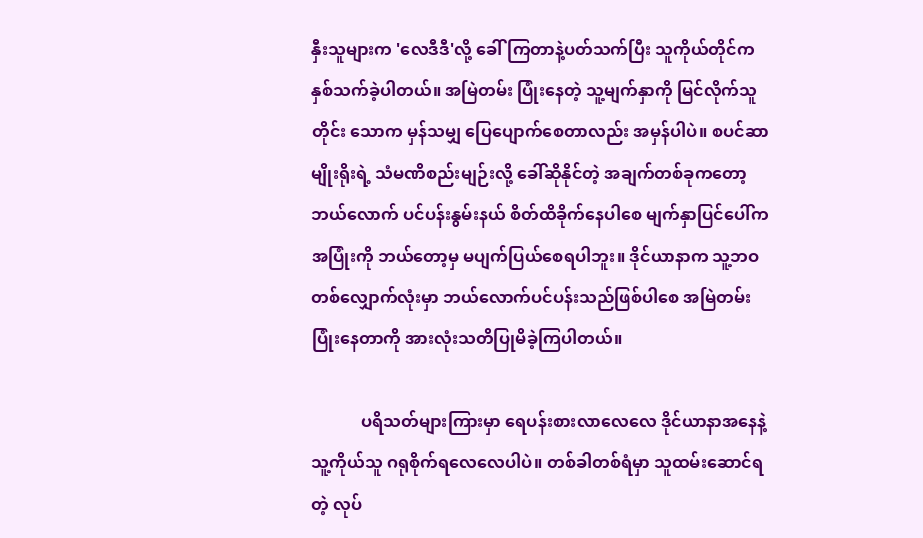နှီးသူများက 'လေဒီဒီ'လို့ ခေါ်ကြတာနဲ့ပတ်သက်ပြီး သူကိုယ်တိုင်က နှစ်သက်ခဲ့ပါတယ်။ အမြဲတမ်း ပြုံးနေတဲ့ သူ့မျက်နှာကို မြင်လိုက်သူတိုင်း သောက မှန်သမျှ ပြေပျောက်စေတာလည်း အမှန်ပါပဲ။ စပင်ဆာမျိုးရိုးရဲ့ သံမဏိစည်းမျဉ်းလို့ ခေါ်ဆိုနိုင်တဲ့ အချက်တစ်ခုကတော့ ဘယ်လောက် ပင်ပန်းနွမ်းနယ် စိတ်ထိခိုက်နေပါစေ မျက်နှာပြင်ပေါ်က အပြုံးကို ဘယ်တော့မှ မပျက်ပြယ်စေရပါဘူး။ ဒိုင်ယာနာက သူ့ဘဝတစ်လျှောက်လုံးမှာ ဘယ်လောက်ပင်ပန်းသည်ဖြစ်ပါစေ အမြဲတမ်း ပြုံးနေတာကို အားလုံးသတိပြုမိခဲ့ကြပါတယ်။

            ပရိသတ်များကြားမှာ ရေပန်းစားလာလေလေ ဒိုင်ယာနာအနေနဲ့ သူ့ကိုယ်သူ ဂရုစိုက်ရလေလေပါပဲ။ တစ်ခါတစ်ရံမှာ သူထမ်းဆောင်ရတဲ့ လုပ်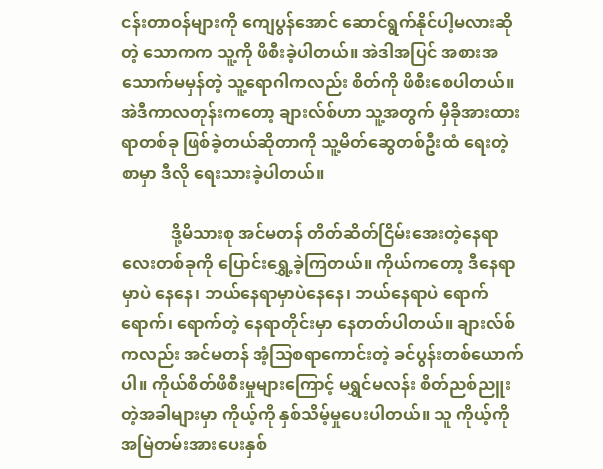ငန်းတာဝန်များကို ကျေပွန်အောင် ဆောင်ရွက်နိုင်ပါ့မလားဆိုတဲ့ သောကက သူ့ကို ဖိစီးခဲ့ပါတယ်။ အဲဒါအပြင် အစားအသောက်မမှန်တဲ့ သူ့ရောဂါကလည်း စိတ်ကို ဖိစီးစေပါတယ်။ အဲဒီကာလတုန်းကတော့ ချားလ်စ်ဟာ သူ့အတွက် မှီခိုအားထားရာတစ်ခု ဖြစ်ခဲ့တယ်ဆိုတာကို သူ့မိတ်ဆွေတစ်ဦးထံ ရေးတဲ့စာမှာ ဒီလို ရေးသားခဲ့ပါတယ်။

            ဒို့မိသားစု အင်မတန် တိတ်ဆိတ်ငြိမ်းအေးတဲ့နေရာလေးတစ်ခုကို ပြောင်းရွှေ့ခဲ့ကြတယ်။ ကိုယ်ကတော့ ဒီနေရာမှာပဲ နေနေ၊ ဘယ်နေရာမှာပဲနေနေ၊ ဘယ်နေရာပဲ ရောက်ရောက်၊ ရောက်တဲ့ နေရာတိုင်းမှာ နေတတ်ပါတယ်။ ချားလ်စ်ကလည်း အင်မတန် အံ့သြစရာကောင်းတဲ့ ခင်ပွန်းတစ်ယောက်ပါ။ ကိုယ်စိတ်ဖိစီးမှုများကြောင့် မရွှင်မလန်း စိတ်ညစ်ညူးတဲ့အခါများမှာ ကိုယ့်ကို နှစ်သိမ့်မှုပေးပါတယ်။ သူ ကိုယ့်ကို အမြဲတမ်းအားပေးနှစ်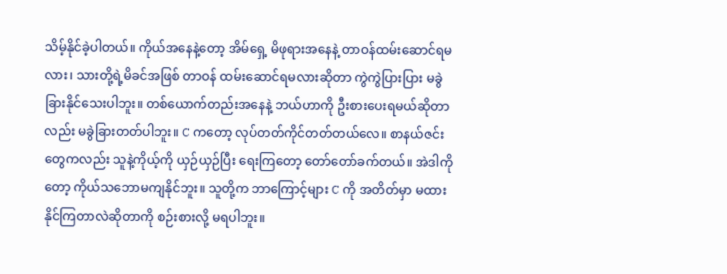သိမ့်နိုင်ခဲ့ပါတယ်။ ကိုယ်အနေနဲ့တော့ အိမ်ရှေ့ မိဖုရားအနေနဲ့ တာဝန်ထမ်းဆောင်ရမလား၊ သားတို့ရဲ့မိခင်အဖြစ် တာဝန် ထမ်းဆောင်ရမလားဆိုတာ ကွဲကွဲပြားပြား မခွဲခြားနိုင်သေးပါဘူး။ တစ်ယောက်တည်းအနေနဲ့ ဘယ်ဟာကို ဦးစားပေးရမယ်ဆိုတာလည်း မခွဲခြားတတ်ပါဘူး။ C ကတော့ လုပ်တတ်ကိုင်တတ်တယ်လေ။ စာနယ်ဇင်းတွေကလည်း သူနဲ့ကိုယ့်ကို ယှဉ်ယှဉ်ပြီး ရေးကြတော့ တော်တော်ခက်တယ်။ အဲဒါကိုတော့ ကိုယ်သဘောမကျနိုင်ဘူး။ သူတို့က ဘာကြောင့်များ C ကို အတိတ်မှာ မထားနိုင်ကြတာလဲဆိုတာကို စဉ်းစားလို့ မရပါဘူး။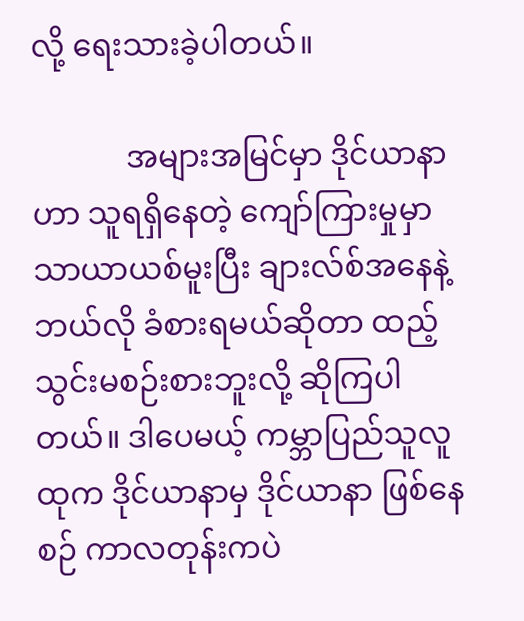လို့ ရေးသားခဲ့ပါတယ်။

            အများအမြင်မှာ ဒိုင်ယာနာဟာ သူရရှိနေတဲ့ ကျော်ကြားမှုမှာ သာယာယစ်မူးပြီး ချားလ်စ်အနေနဲ့ ဘယ်လို ခံစားရမယ်ဆိုတာ ထည့်သွင်းမစဉ်းစားဘူးလို့ ဆိုကြပါတယ်။ ဒါပေမယ့် ကမ္ဘာပြည်သူလူထုက ဒိုင်ယာနာမှ ဒိုင်ယာနာ ဖြစ်နေစဉ် ကာလတုန်းကပဲ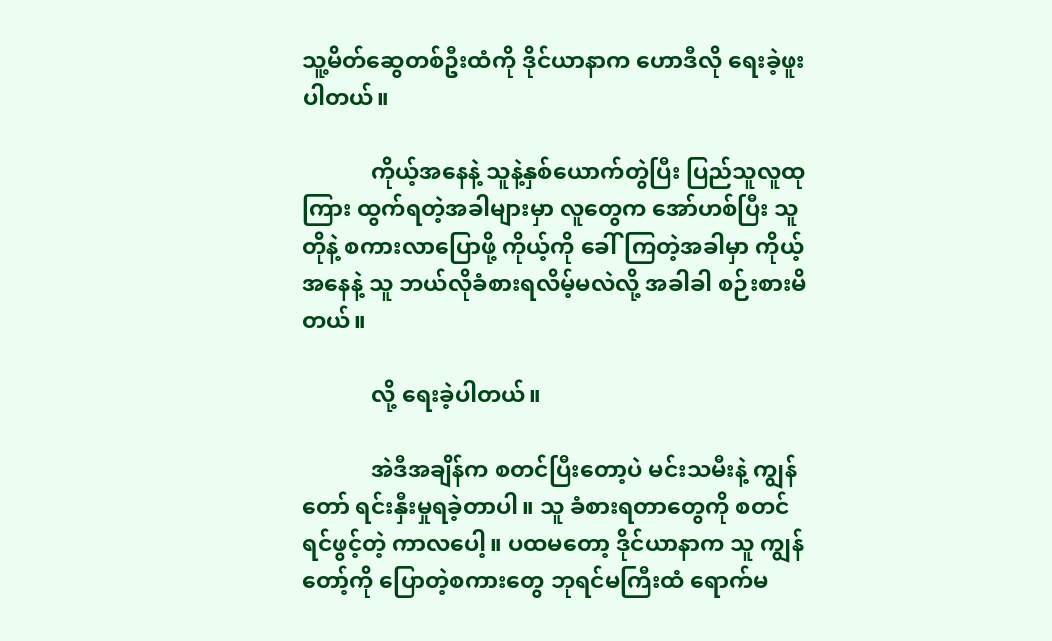သူ့မိတ်ဆွေတစ်ဦးထံကို ဒိုင်ယာနာက ဟောဒီလို ရေးခဲ့ဖူးပါတယ်။

            ကိုယ့်အနေနဲ့ သူနဲ့နှစ်ယောက်တွဲပြီး ပြည်သူလူထုကြား ထွက်ရတဲ့အခါများမှာ လူတွေက အော်ဟစ်ပြီး သူတိုနဲ့ စကားလာပြောဖို့ ကိုယ့်ကို ခေါ်ကြတဲ့အခါမှာ ကိုယ့်အနေနဲ့ သူ ဘယ်လိုခံစားရလိမ့်မလဲလို့ အခါခါ စဉ်းစားမိတယ်။

            လို့ ရေးခဲ့ပါတယ်။

            အဲဒီအချိန်က စတင်ပြီးတော့ပဲ မင်းသမီးနဲ့ ကျွန်တော် ရင်းနှီးမှုရခဲ့တာပါ။ သူ ခံစားရတာတွေကို စတင်ရင်ဖွင့်တဲ့ ကာလပေါ့။ ပထမတော့ ဒိုင်ယာနာက သူ ကျွန်တော့်ကို ပြောတဲ့စကားတွေ ဘုရင်မကြီးထံ ရောက်မ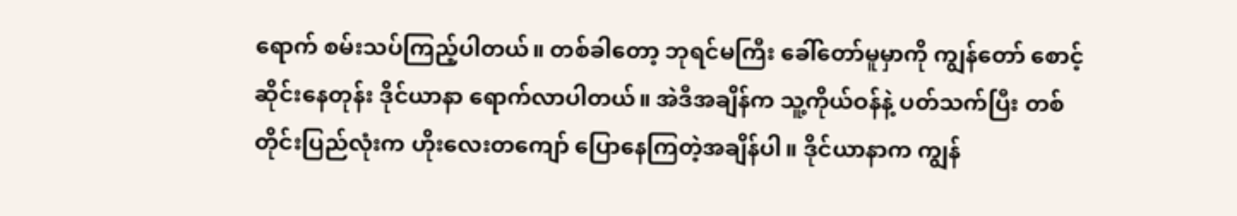ရောက် စမ်းသပ်ကြည့်ပါတယ်။ တစ်ခါတော့ ဘုရင်မကြီး ခေါ်တော်မူမှာကို ကျွန်တော် စောင့်ဆိုင်းနေတုန်း ဒိုင်ယာနာ ရောက်လာပါတယ်။ အဲဒီအချိန်က သူ့ကိုယ်ဝန်နဲ့ ပတ်သက်ပြီး တစ်တိုင်းပြည်လုံးက ဟိုးလေးတကျော် ပြောနေကြတဲ့အချိန်ပါ။ ဒိုင်ယာနာက ကျွန်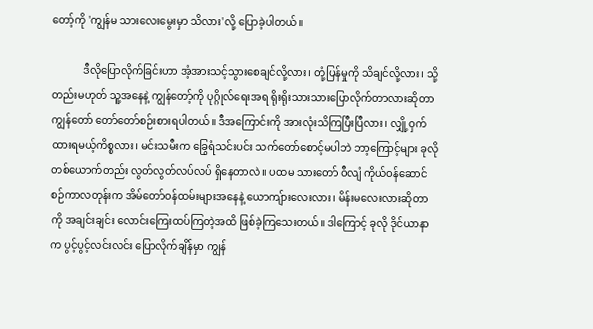တော့်ကို 'ကျွန်မ သားလေးမွေးမှာ သိလား'လို့ ပြောခဲ့ပါတယ်။

            ဒီလိုပြောလိုက်ခြင်းဟာ အံ့အားသင့်သွားစေချင်လို့လား၊ တုံ့ပြန်မှုကို သိချင်လို့လား၊ သို့တည်းမဟုတ် သူ့အနေနဲ့ ကျွန်တော့်ကို ပုဂ္ဂိုလ်ရေးအရ ရိုးရိုးသားသားပြောလိုက်တာလားဆိုတာ ကျွန်တော် တော်တော်စဉ်းစားရပါတယ်။ ဒီအကြောင်းကို အားလုံးသိကြပြီးပြီလား၊ လျှို့ဝှက်ထားရမယ့်ကိစ္စလား၊ မင်းသမီးက ခြွေရံသင်းပင်း သက်တော်စောင့်မပါဘဲ ဘာ့ကြောင့်များ ခုလို တစ်ယောက်တည်း လွတ်လွတ်လပ်လပ် ရှိနေတာလဲ။ ပထမ သားတော် ဝီလျံ ကိုယ်ဝန်ဆောင်စဉ်ကာလတုန်းက အိမ်တော်ဝန်ထမ်းများအနေနဲ့ ယောကျ်ားလေးလား၊ မိန်းမလေးလားဆိုတာကို အချင်းချင်း လောင်းကြေးထပ်ကြတဲ့အထိ ဖြစ်ခဲ့ကြသေးတယ်။ ဒါကြောင့် ခုလို ဒိုင်ယာနာက ပွင့်ပွင့်လင်းလင်း ပြောလိုက်ချိန်မှာ ကျွန်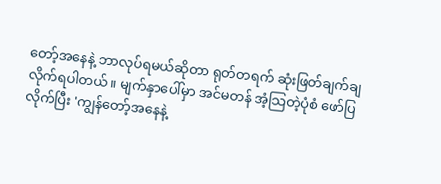တော့်အနေနဲ့ ဘာလုပ်ရမယ်ဆိုတာ ရုတ်တရက် ဆုံးဖြတ်ချက်ချလိုက်ရပါတယ်။ မျက်နှာပေါ်မှာ အင်မတန် အံ့သြတဲ့ပုံစံ ဖော်ပြလိုက်ပြီး 'ကျွန်တော့်အနေနဲ့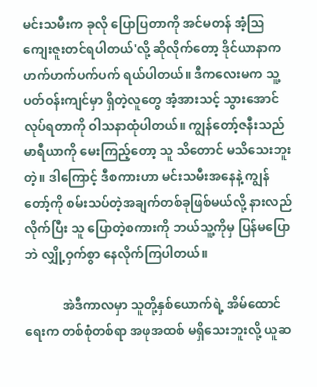မင်းသမီးက ခုလို ပြောပြတာကို အင်မတန် အံ့သြကျေးဇူးတင်ရပါတယ်'လို့ ဆိုလိုက်တော့ ဒိုင်ယာနာက ဟက်ဟက်ပက်ပက် ရယ်ပါတယ်။ ဒီကလေးမက သူ့ပတ်ဝန်းကျင်မှာ ရှိတဲ့လူတွေ အံ့အားသင့် သွားအောင် လုပ်ရတာကို ဝါသနာထုံပါတယ်။ ကျွန်တော့်ဇနီးသည် မာရီယာကို မေးကြည့်တော့ သူ သိတောင် မသိသေးဘူးတဲ့။ ဒါကြောင့် ဒီစကားဟာ မင်းသမီးအနေနဲ့ ကျွန်တော့်ကို စမ်းသပ်တဲ့အချက်တစ်ခုဖြစ်မယ်လို့ နားလည်လိုက်ပြီး သူ ပြောတဲ့စကားကို ဘယ်သူ့ကိုမှ ပြန်မပြောဘဲ လျှို့ဝှက်စွာ နေလိုက်ကြပါတယ်။

            အဲဒီကာလမှာ သူတို့နှစ်ယောက်ရဲ့ အိမ်ထောင်ရေးက တစ်စုံတစ်ရာ အဖုအထစ် မရှိသေးဘူးလို့ ယူဆ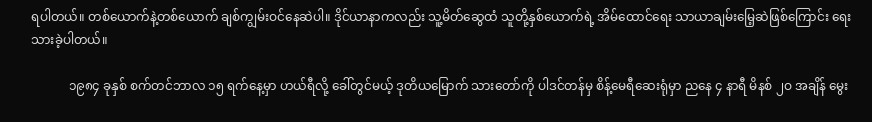ရပါတယ်။ တစ်ယောက်နဲ့တစ်ယောက် ချစ်ကျွမ်းဝင်နေဆဲပါ။ ဒိုင်ယာနာကလည်း သူ့မိတ်ဆွေထံ သူတို့နှစ်ယောက်ရဲ့ အိမ်ထောင်ရေး သာယာချမ်းမြေ့ဆဲဖြစ်ကြောင်း ရေးသားခဲ့ပါတယ်။

            ၁၉၈၄ ခုနှစ် စက်တင်ဘာလ ၁၅ ရက်နေ့မှာ ဟယ်ရီလို့ ခေါ်တွင်မယ့် ဒုတိယမြောက် သားတော်ကို ပါဒင်တန်မှ စိန့်မေရီဆေးရုံမှာ ညနေ ၄ နာရီ မိနစ် ၂ဝ အချိန် မွေး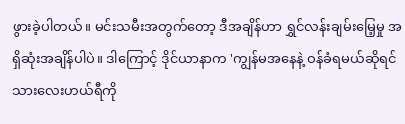ဖွားခဲ့ပါတယ်။ မင်းသမီးအတွက်တော့ ဒီအချိန်ဟာ ရွှင်လန်းချမ်းမြေ့မှု အရှိဆုံးအချိန်ပါပဲ။ ဒါကြောင့် ဒိုင်ယာနာက 'ကျွန်မအနေနဲ့ ဝန်ခံရမယ်ဆိုရင် သားလေးဟယ်ရီကို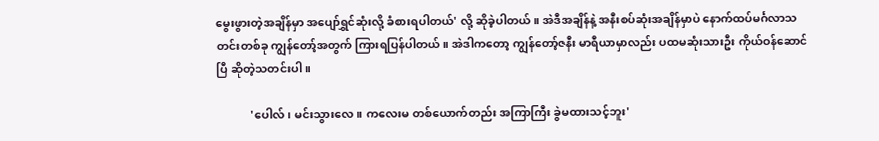မွေးဖွားတဲ့အချိန်မှာ အပျော်ရွှင်ဆုံးလို့ ခံစားရပါတယ်' လို့ ဆိုခဲ့ပါတယ်။ အဲဒီအချိန်နဲ့ အနီးစပ်ဆုံးအချိန်မှာပဲ နောက်ထပ်မင်္ဂလာသတင်းတစ်ခု ကျွန်တော့်အတွက် ကြားရပြန်ပါတယ်။ အဲဒါကတော့ ကျွန်တော့်ဇနီး မာရီယာမှာလည်း ပထမဆုံးသားဦး ကိုယ်ဝန်ဆောင်ပြီ ဆိုတဲ့သတင်းပါ။

            'ပေါလ်၊ မင်းသွားလေ။ ကလေးမ တစ်ယောက်တည်း အကြာကြီး ခွဲမထားသင့်ဘူး'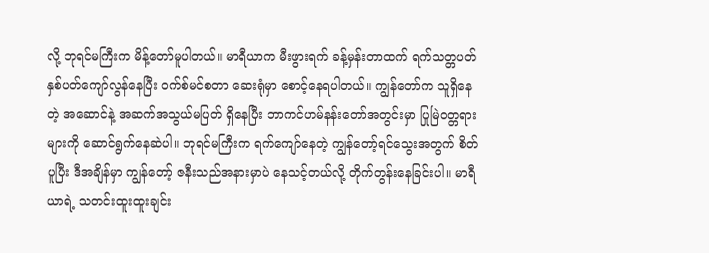လို့ ဘုရင်မကြီးက မိန့်တော်မူပါတယ်။ မာရီယာက မီးဖွားရက် ခန့်မှန်းတာထက် ရက်သတ္တပတ် နှစ်ပတ်ကျော်လွန်နေပြီး ဝက်စ်မင်စတာ ဆေးရုံမှာ စောင့်နေရပါတယ်။ ကျွန်တော်က သူရှိနေတဲ့ အဆောင်နဲ့ အဆက်အသွယ်မပြတ် ရှိနေပြီး ဘာကင်ဟမ်နန်းတော်အတွင်းမှာ ပြုမြဲဝတ္တရားများကို ဆောင်ရွက်နေဆဲပါ။ ဘုရင်မကြီးက ရက်ကျော်နေတဲ့ ကျွန်တော့်ရင်သွေးအတွက် စိတ်ပူပြီး ဒီအချိန်မှာ ကျွန်တော့် ဇနီးသည်အနားမှာပဲ နေသင့်တယ်လို့ တိုက်တွန်းနေခြင်းပါ။ မာရီယာရဲ့ သတင်းထူးထူးချင်း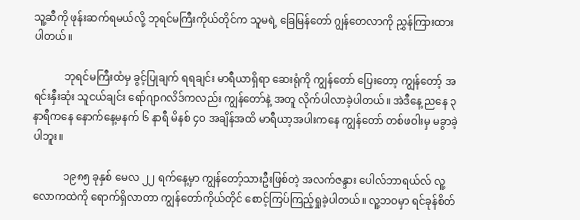သူ့ဆီကို ဖုန်းဆက်ရမယ်လို့ ဘုရင်မကြီးကိုယ်တိုင်က သူမရဲ့ ခြေမြန်တော် ဂျွန်တေလာကို ညွှန်ကြားထားပါတယ်။

            ဘုရင်မကြီးထံမှ ခွင့်ပြုချက် ရရချင်း မာရီယာရှိရာ ဆေးရုံကို ကျွန်တော် ပြေးတော့ ကျွန်တော့် အရင်းနှီးဆုံး သူငယ်ချင်း ရော်ဂျာဂလိဒ်ကလည်း ကျွန်တော်နဲ့ အတူ လိုက်ပါလာခဲ့ပါတယ်။ အဲဒီနေ့ ညနေ ၃ နာရီကနေ နောက်နေ့မနက် ၆ နာရီ မိနစ် ၄ဝ အချိန်အထိ မာရီယာ့အပါးကနေ ကျွန်တော် တစ်ဖဝါးမှ မခွာခဲ့ပါဘူး။

            ၁၉၈၅ ခုနှစ် မေလ ၂၂ ရက်နေ့မှာ ကျွန်တော့်သားဦးဖြစ်တဲ့ အလက်ဇန္ဒား ပေါလ်ဘာရယ်လ် လူ့လောကထဲကို ရောက်ရှိလာတာ ကျွန်တော်ကိုယ်တိုင် စောင့်ကြပ်ကြည့်ရှုခဲ့ပါတယ်။ လူ့ဘဝမှာ ရင်ခုန်စိတ်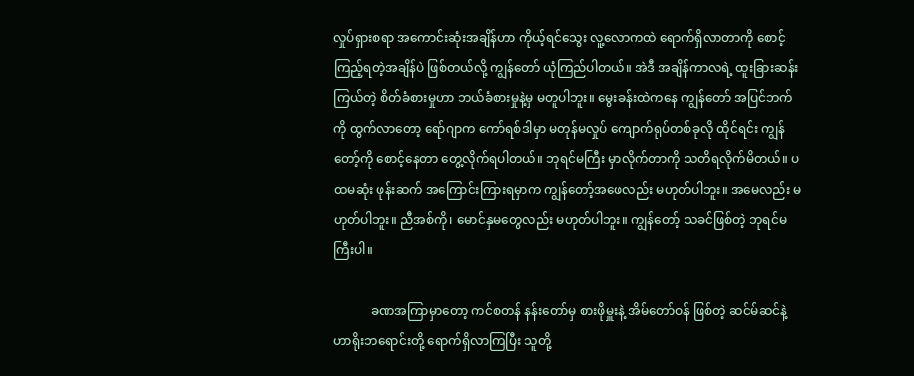လှုပ်ရှားစရာ အကောင်းဆုံးအချိန်ဟာ ကိုယ့်ရင်သွေး လူ့လောကထဲ ရောက်ရှိလာတာကို စောင့်ကြည့်ရတဲ့အချိန်ပဲ ဖြစ်တယ်လို့ ကျွန်တော် ယုံကြည်ပါတယ်။ အဲဒီ အချိန်ကာလရဲ့ ထူးခြားဆန်းကြယ်တဲ့ စိတ်ခံစားမှုဟာ ဘယ်ခံစားမှုနဲ့မှ မတူပါဘူး။ မွေးခန်းထဲကနေ ကျွန်တော် အပြင်ဘက်ကို ထွက်လာတော့ ရော်ဂျာက ကော်ရစ်ဒါမှာ မတုန်မလှုပ် ကျောက်ရုပ်တစ်ခုလို ထိုင်ရင်း ကျွန်တော့်ကို စောင့်နေတာ တွေ့လိုက်ရပါတယ်။ ဘုရင်မကြီး မှာလိုက်တာကို သတိရလိုက်မိတယ်။ ပထမဆုံး ဖုန်းဆက် အကြောင်းကြားရမှာက ကျွန်တော့်အဖေလည်း မဟုတ်ပါဘူး။ အမေလည်း မဟုတ်ပါဘူး။ ညီအစ်ကို၊ မောင်နှမတွေလည်း မဟုတ်ပါဘူး။ ကျွန်တော့် သခင်ဖြစ်တဲ့ ဘုရင်မကြီးပါ။

            ခဏအကြာမှာတော့ ကင်စတန် နန်းတော်မှ စားဖိုမှူးနဲ့ အိမ်တော်ဝန် ဖြစ်တဲ့ ဆင်မ်ဆင်နဲ့ ဟာရိုးဘရောင်းတို့ ရောက်ရှိလာကြပြီး သူတို့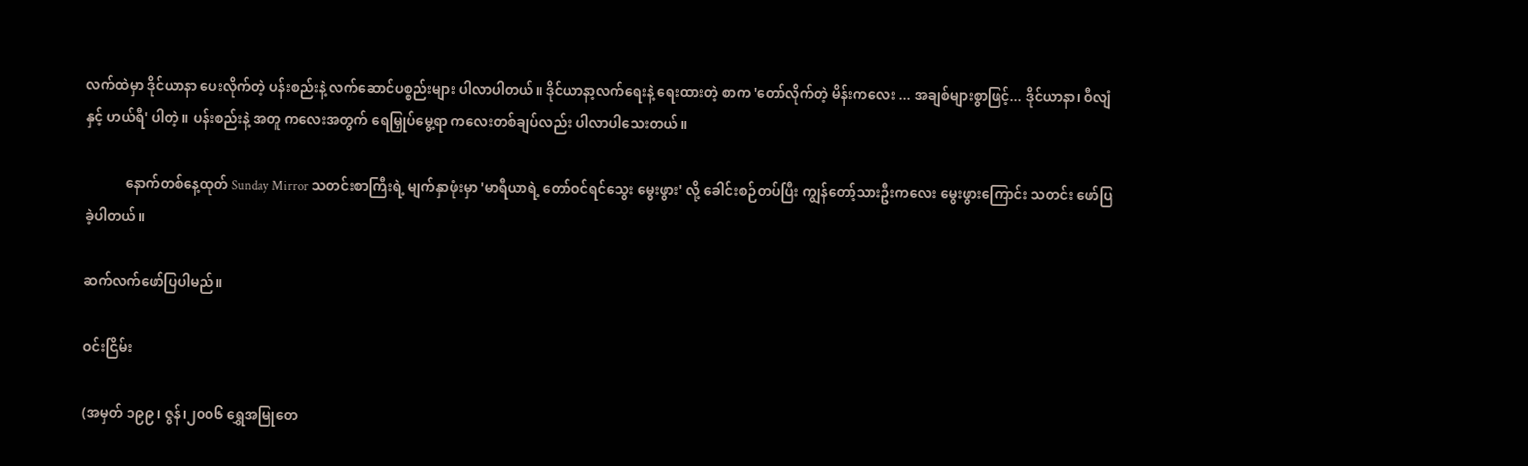လက်ထဲမှာ ဒိုင်ယာနာ ပေးလိုက်တဲ့ ပန်းစည်းနဲ့ လက်ဆောင်ပစ္စည်းများ ပါလာပါတယ်။ ဒိုင်ယာနာ့လက်ရေးနဲ့ ရေးထားတဲ့ စာက 'တော်လိုက်တဲ့ မိန်းကလေး ... အချစ်များစွာဖြင့်... ဒိုင်ယာနာ၊ ဝီလျံနှင့် ဟယ်ရီ' ပါတဲ့။ ပန်းစည်းနဲ့ အတူ ကလေးအတွက် ရေမြှုပ်မွေ့ရာ ကလေးတစ်ချပ်လည်း ပါလာပါသေးတယ်။

            နောက်တစ်နေ့ထုတ် Sunday Mirror သတင်းစာကြီးရဲ့ မျက်နှာဖုံးမှာ 'မာရီယာရဲ့ တော်ဝင်ရင်သွေး မွေးဖွား' လို့ ခေါင်းစဉ်တပ်ပြီး ကျွန်တော့်သားဦးကလေး မွေးဖွားကြောင်း သတင်း ဖော်ပြခဲ့ပါတယ်။

ဆက်လက်ဖော်ပြပါမည်။

ဝင်းငြိမ်း

(အမှတ် ၁၉၉၊ ဇွန်၊၂၀၀၆ ရွှေအမြုတေ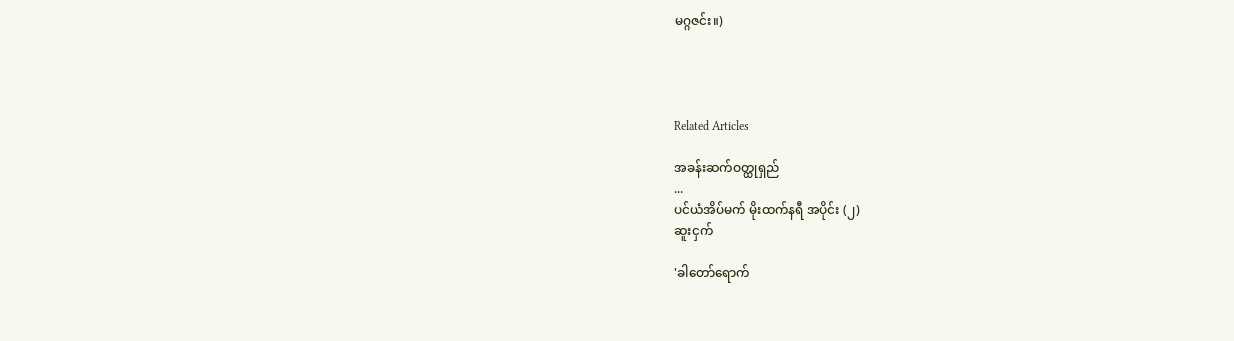မဂ္ဂဇင်း။)




Related Articles

အခန်းဆက်ဝတ္ထုရှည်
...
ပင်ယံအိပ်မက် မိုးထက်နရီ အပိုင်း (၂)
ဆူးငှက်

'ခါတော်ရောက်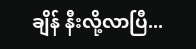ချိန် နီးလို့လာပြီ...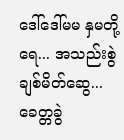ဒေါ်ဒေါ်မမ နှမတို့ရေ... အသည်းစွဲ ချစ်မိတ်ဆွေ... ခေတ္တခွဲ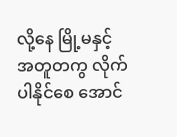လို့နေ မြို့မနှင့်အတူတကွ လိုက်ပါနိုင်စေ အောင်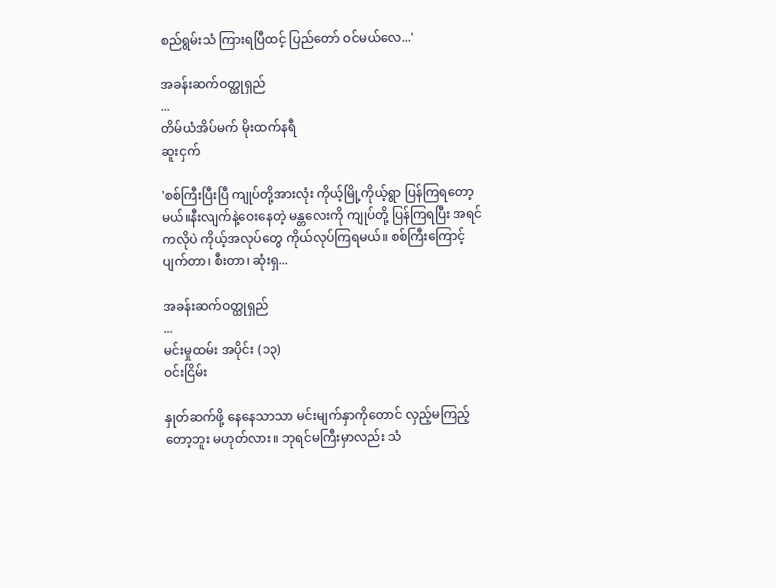စည်ရွမ်းသံ ကြားရပြီထင့် ပြည်တော် ဝင်မယ်လေ...'

အခန်းဆက်ဝတ္ထုရှည်
...
တိမ်ယံအိပ်မက် မိုးထက်နရီ
ဆူးငှက်

'စစ်ကြီးပြီးပြီ ကျုပ်တို့အားလုံး ကိုယ့်မြို့ကိုယ့်ရွာ ပြန်ကြရတော့မယ်။နီးလျက်နဲ့ဝေးနေတဲ့ မန္တလေးကို ကျုပ်တို့ ပြန်ကြရပြီး အရင်ကလိုပဲ ကိုယ့်အလုပ်တွေ ကိုယ်လုပ်ကြရမယ်။ စစ်ကြီးကြောင့် ပျက်တာ၊ စီးတာ၊ ဆုံးရှ...

အခန်းဆက်ဝတ္ထုရှည်
...
မင်းမှုထမ်း အပိုင်း (၁၃)
ဝင်းငြိမ်း

နှုတ်ဆက်ဖို့ နေနေသာသာ မင်းမျက်နှာကိုတောင် လှည့်မကြည့်တော့ဘူး မဟုတ်လား။ ဘုရင်မကြီးမှာလည်း သံ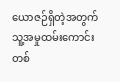ယောဇဉ်ရှိတဲ့အတွက် သူ့အမှုထမ်းကောင်း တစ်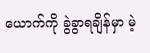ယောက်ကို ခွဲခွာရချိန်မှာ မဲ့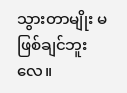သွားတာမျိုး မဖြစ်ချင်ဘူးလေ။